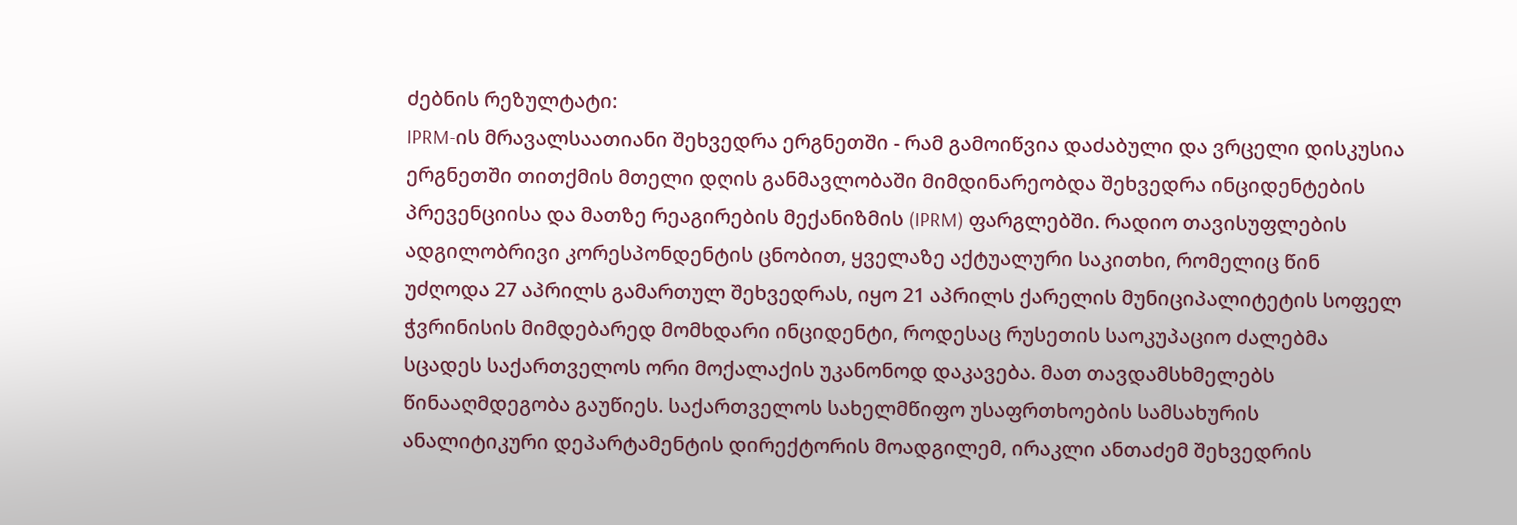ძებნის რეზულტატი:
IPRM-ის მრავალსაათიანი შეხვედრა ერგნეთში - რამ გამოიწვია დაძაბული და ვრცელი დისკუსია
ერგნეთში თითქმის მთელი დღის განმავლობაში მიმდინარეობდა შეხვედრა ინციდენტების პრევენციისა და მათზე რეაგირების მექანიზმის (IPRM) ფარგლებში. რადიო თავისუფლების ადგილობრივი კორესპონდენტის ცნობით, ყველაზე აქტუალური საკითხი, რომელიც წინ უძღოდა 27 აპრილს გამართულ შეხვედრას, იყო 21 აპრილს ქარელის მუნიციპალიტეტის სოფელ ჭვრინისის მიმდებარედ მომხდარი ინციდენტი, როდესაც რუსეთის საოკუპაციო ძალებმა სცადეს საქართველოს ორი მოქალაქის უკანონოდ დაკავება. მათ თავდამსხმელებს წინააღმდეგობა გაუწიეს. საქართველოს სახელმწიფო უსაფრთხოების სამსახურის ანალიტიკური დეპარტამენტის დირექტორის მოადგილემ, ირაკლი ანთაძემ შეხვედრის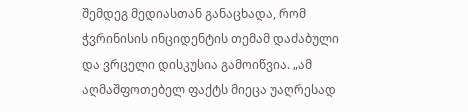შემდეგ მედიასთან განაცხადა, რომ ჭვრინისის ინციდენტის თემამ დაძაბული და ვრცელი დისკუსია გამოიწვია. „ამ აღმაშფოთებელ ფაქტს მიეცა უაღრესად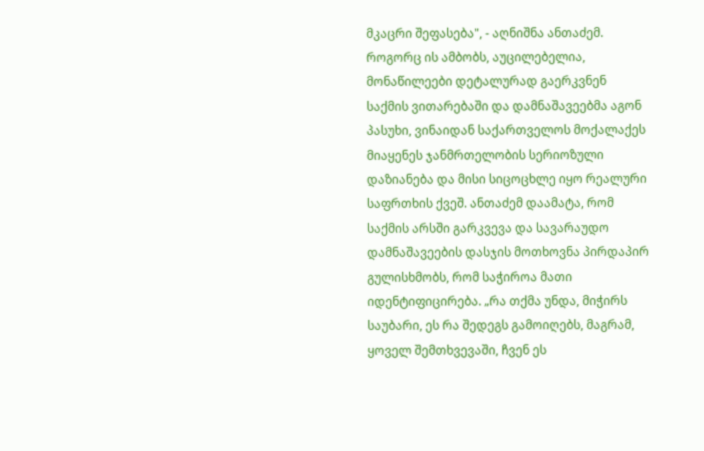მკაცრი შეფასება", - აღნიშნა ანთაძემ. როგორც ის ამბობს, აუცილებელია, მონაწილეები დეტალურად გაერკვნენ საქმის ვითარებაში და დამნაშავეებმა აგონ პასუხი, ვინაიდან საქართველოს მოქალაქეს მიაყენეს ჯანმრთელობის სერიოზული დაზიანება და მისი სიცოცხლე იყო რეალური საფრთხის ქვეშ. ანთაძემ დაამატა, რომ საქმის არსში გარკვევა და სავარაუდო დამნაშავეების დასჯის მოთხოვნა პირდაპირ გულისხმობს, რომ საჭიროა მათი იდენტიფიცირება. „რა თქმა უნდა, მიჭირს საუბარი, ეს რა შედეგს გამოიღებს, მაგრამ, ყოველ შემთხვევაში, ჩვენ ეს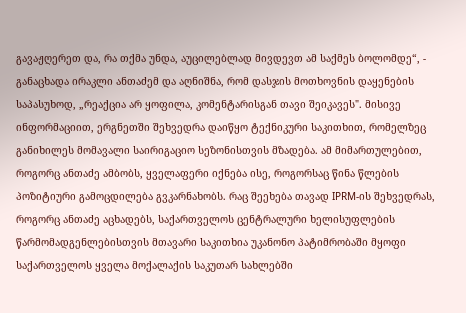გავაჟღერეთ და, რა თქმა უნდა, აუცილებლად მივდევთ ამ საქმეს ბოლომდე“, - განაცხადა ირაკლი ანთაძემ და აღნიშნა, რომ დასჯის მოთხოვნის დაყენების საპასუხოდ, „რეაქცია არ ყოფილა, კომენტარისგან თავი შეიკავეს". მისივე ინფორმაციით, ერგნეთში შეხვედრა დაიწყო ტექნიკური საკითხით, რომელზეც განიხილეს მომავალი საირიგაციო სეზონისთვის მზადება. ამ მიმართულებით, როგორც ანთაძე ამბობს, ყველაფერი იქნება ისე, როგორსაც წინა წლების პოზიტიური გამოცდილება გვკარნახობს. რაც შეეხება თავად IPRM-ის შეხვედრას, როგორც ანთაძე აცხადებს, საქართველოს ცენტრალური ხელისუფლების წარმომადგენლებისთვის მთავარი საკითხია უკანონო პატიმრობაში მყოფი საქართველოს ყველა მოქალაქის საკუთარ სახლებში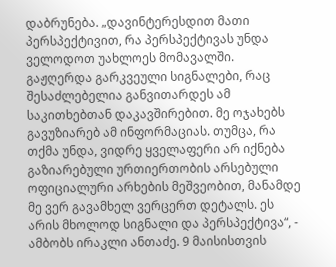დაბრუნება. „დავინტერესდით მათი პერსპექტივით, რა პერსპექტივას უნდა ველოდოთ უახლოეს მომავალში. გაჟღერდა გარკვეული სიგნალები, რაც შესაძლებელია განვითარდეს ამ საკითხებთან დაკავშირებით. მე ოჯახებს გავუზიარებ ამ ინფორმაციას. თუმცა, რა თქმა უნდა, ვიდრე ყველაფერი არ იქნება გაზიარებული ურთიერთობის არსებული ოფიციალური არხების მეშვეობით, მანამდე მე ვერ გავამხელ ვერცერთ დეტალს. ეს არის მხოლოდ სიგნალი და პერსპექტივა“, - ამბობს ირაკლი ანთაძე. 9 მაისისთვის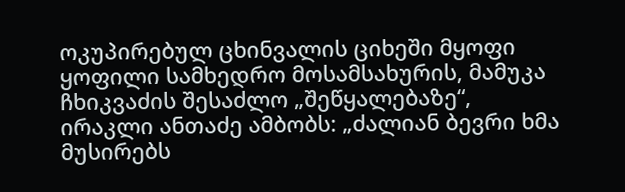ოკუპირებულ ცხინვალის ციხეში მყოფი ყოფილი სამხედრო მოსამსახურის, მამუკა ჩხიკვაძის შესაძლო „შეწყალებაზე“, ირაკლი ანთაძე ამბობს: „ძალიან ბევრი ხმა მუსირებს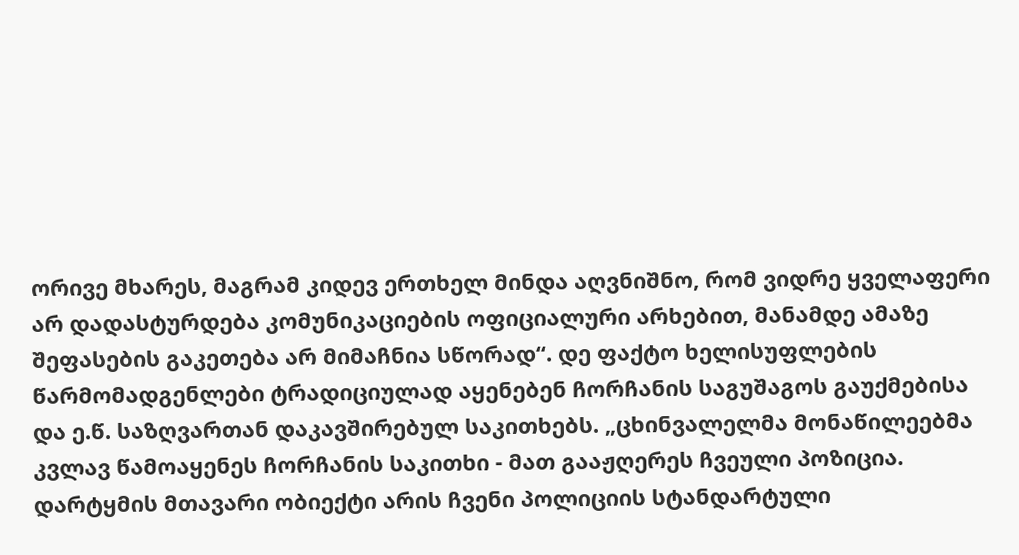ორივე მხარეს, მაგრამ კიდევ ერთხელ მინდა აღვნიშნო, რომ ვიდრე ყველაფერი არ დადასტურდება კომუნიკაციების ოფიციალური არხებით, მანამდე ამაზე შეფასების გაკეთება არ მიმაჩნია სწორად“. დე ფაქტო ხელისუფლების წარმომადგენლები ტრადიციულად აყენებენ ჩორჩანის საგუშაგოს გაუქმებისა და ე.წ. საზღვართან დაკავშირებულ საკითხებს. „ცხინვალელმა მონაწილეებმა კვლავ წამოაყენეს ჩორჩანის საკითხი - მათ გააჟღერეს ჩვეული პოზიცია. დარტყმის მთავარი ობიექტი არის ჩვენი პოლიციის სტანდარტული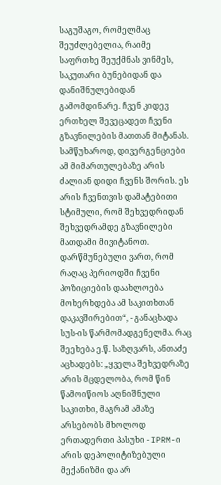საგუშაგო, რომელმაც შეუძლებელია, რაიმე საფრთხე შეუქმნას ვინმეს, საკუთარი ბუნებიდან და დანიშნულებიდან გამომდინარე. ჩვენ კიდევ ერთხელ შევეცადეთ ჩვენი გზავნილების მათთან მიტანას. სამწუხაროდ, დივერგენციები ამ მიმართულებაზე არის ძალიან დიდი ჩვენს შორის. ეს არის ჩვენთვის დამატებითი სტიმული, რომ შეხვედრიდან შეხვედრამდე გზავნილები მათდამი მივიტანოთ. დარწმუნებული ვართ, რომ რაღაც პერიოდში ჩვენი პოზიციების დაახლოება მოხერხდება ამ საკითხთან დაკავშირებით“, - განაცხადა სუს-ის წარმომადგენელმა. რაც შეეხება ე.წ. საზღვარს, ანთაძე აცხადებს: „ყველა შეხვედრაზე არის მცდელობა, რომ წინ წამოიწიოს აღნიშნული საკითხი, მაგრამ ამაზე არსებობს მხოლოდ ერთადერთი პასუხი - IPRM-ი არის დეპოლიტიზებული მექანიზმი და არ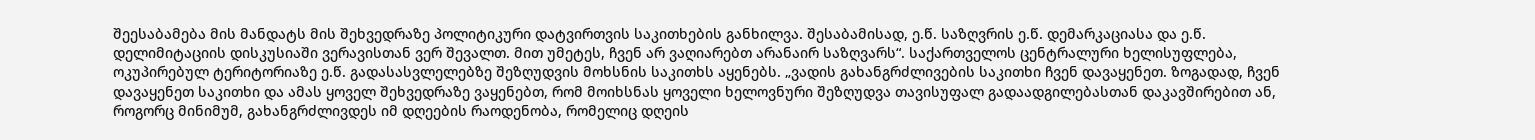შეესაბამება მის მანდატს მის შეხვედრაზე პოლიტიკური დატვირთვის საკითხების განხილვა. შესაბამისად, ე.წ. საზღვრის ე.წ. დემარკაციასა და ე.წ. დელიმიტაციის დისკუსიაში ვერავისთან ვერ შევალთ. მით უმეტეს, ჩვენ არ ვაღიარებთ არანაირ საზღვარს“. საქართველოს ცენტრალური ხელისუფლება, ოკუპირებულ ტერიტორიაზე ე.წ. გადასასვლელებზე შეზღუდვის მოხსნის საკითხს აყენებს. „ვადის გახანგრძლივების საკითხი ჩვენ დავაყენეთ. ზოგადად, ჩვენ დავაყენეთ საკითხი და ამას ყოველ შეხვედრაზე ვაყენებთ, რომ მოიხსნას ყოველი ხელოვნური შეზღუდვა თავისუფალ გადაადგილებასთან დაკავშირებით ან, როგორც მინიმუმ, გახანგრძლივდეს იმ დღეების რაოდენობა, რომელიც დღეის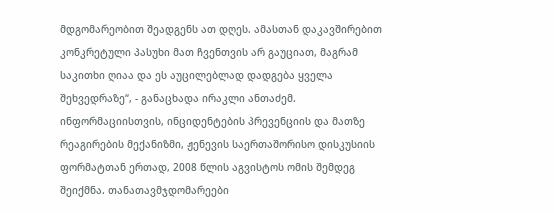მდგომარეობით შეადგენს ათ დღეს. ამასთან დაკავშირებით კონკრეტული პასუხი მათ ჩვენთვის არ გაუციათ, მაგრამ საკითხი ღიაა და ეს აუცილებლად დადგება ყველა შეხვედრაზე“, - განაცხადა ირაკლი ანთაძემ. ინფორმაციისთვის, ინციდენტების პრევენციის და მათზე რეაგირების მექანიზმი, ჟენევის საერთაშორისო დისკუსიის ფორმატთან ერთად, 2008 წლის აგვისტოს ომის შემდეგ შეიქმნა. თანათავმჯდომარეები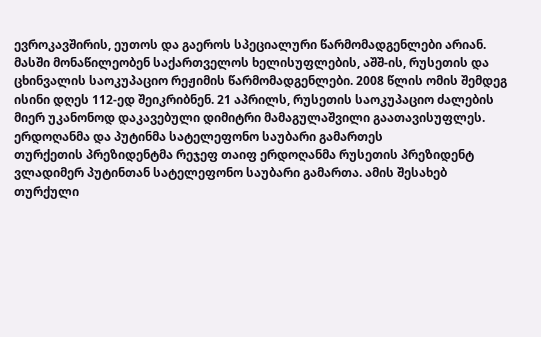ევროკავშირის, ეუთოს და გაეროს სპეციალური წარმომადგენლები არიან. მასში მონაწილეობენ საქართველოს ხელისუფლების, აშშ-ის, რუსეთის და ცხინვალის საოკუპაციო რეჟიმის წარმომადგენლები. 2008 წლის ომის შემდეგ ისინი დღეს 112-ედ შეიკრიბნენ. 21 აპრილს, რუსეთის საოკუპაციო ძალების მიერ უკანონოდ დაკავებული დიმიტრი მამაგულაშვილი გაათავისუფლეს.
ერდოღანმა და პუტინმა სატელეფონო საუბარი გამართეს
თურქეთის პრეზიდენტმა რეჯეფ თაიფ ერდოღანმა რუსეთის პრეზიდენტ ვლადიმერ პუტინთან სატელეფონო საუბარი გამართა. ამის შესახებ თურქული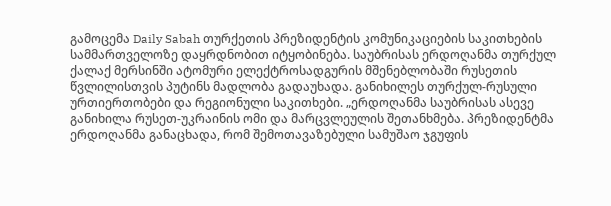გამოცემა Daily Sabah თურქეთის პრეზიდენტის კომუნიკაციების საკითხების სამმართველოზე დაყრდნობით იტყობინება. საუბრისას ერდოღანმა თურქულ ქალაქ მერსინში ატომური ელექტროსადგურის მშენებლობაში რუსეთის წვლილისთვის პუტინს მადლობა გადაუხადა. განიხილეს თურქულ-რუსული ურთიერთობები და რეგიონული საკითხები. „ერდოღანმა საუბრისას ასევე განიხილა რუსეთ-უკრაინის ომი და მარცვლეულის შეთანხმება. პრეზიდენტმა ერდოღანმა განაცხადა, რომ შემოთავაზებული სამუშაო ჯგუფის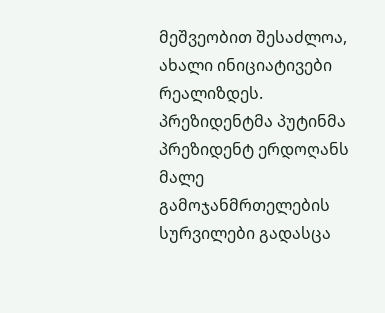მეშვეობით შესაძლოა, ახალი ინიციატივები რეალიზდეს. პრეზიდენტმა პუტინმა პრეზიდენტ ერდოღანს მალე გამოჯანმრთელების სურვილები გადასცა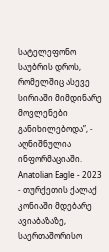სატელეფონო საუბრის დროს, რომელშიც ასევე სირიაში მიმდინარე მოვლენები განიხილებოდა”, - აღნიშნულია ინფორმაციაში.
Anatolian Eagle - 2023 - თურქეთის ქალაქ კონიაში მდებარე ავიაბაზაზე, საერთაშორისო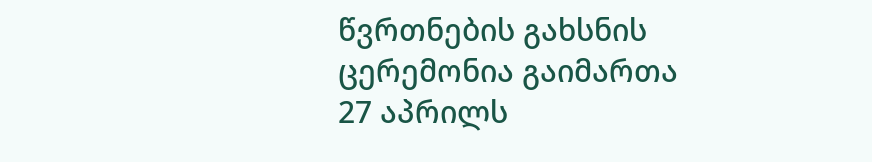წვრთნების გახსნის ცერემონია გაიმართა
27 აპრილს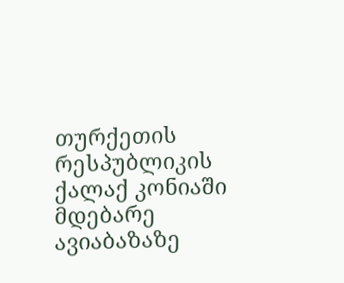თურქეთის რესპუბლიკის ქალაქ კონიაში მდებარე ავიაბაზაზე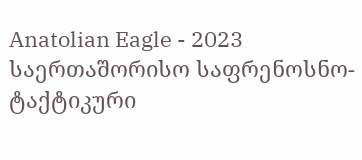Anatolian Eagle - 2023 საერთაშორისო საფრენოსნო-ტაქტიკური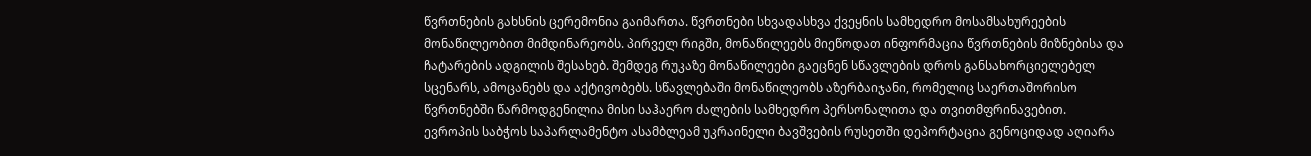წვრთნების გახსნის ცერემონია გაიმართა. წვრთნები სხვადასხვა ქვეყნის სამხედრო მოსამსახურეების მონაწილეობით მიმდინარეობს. პირველ რიგში, მონაწილეებს მიეწოდათ ინფორმაცია წვრთნების მიზნებისა და ჩატარების ადგილის შესახებ. შემდეგ რუკაზე მონაწილეები გაეცნენ სწავლების დროს განსახორციელებელ სცენარს, ამოცანებს და აქტივობებს. სწავლებაში მონაწილეობს აზერბაიჯანი, რომელიც საერთაშორისო წვრთნებში წარმოდგენილია მისი საჰაერო ძალების სამხედრო პერსონალითა და თვითმფრინავებით.
ევროპის საბჭოს საპარლამენტო ასამბლეამ უკრაინელი ბავშვების რუსეთში დეპორტაცია გენოციდად აღიარა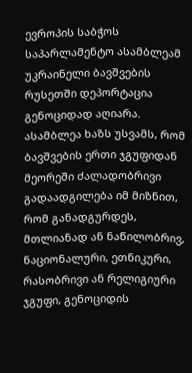ევროპის საბჭოს საპარლამენტო ასამბლეამ უკრაინელი ბავშვების რუსეთში დეპორტაცია გენოციდად აღიარა. ასამბლეა ხაზს უსვამს, რომ ბავშვების ერთი ჯგუფიდან მეორეში ძალადობრივი გადაადგილება იმ მიზნით, რომ განადგურდეს, მთლიანად ან ნაწილობრივ, ნაციონალური, ეთნიკური, რასობრივი ან რელიგიური ჯგუფი, გენოციდის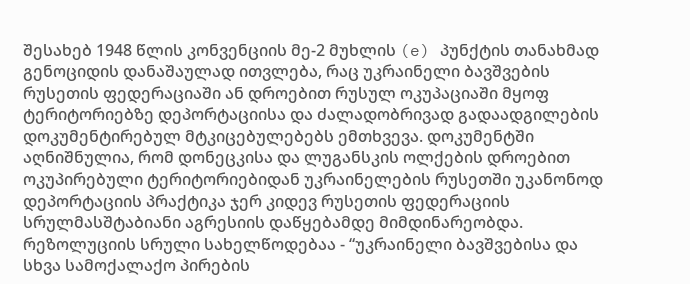შესახებ 1948 წლის კონვენციის მე-2 მუხლის (e) პუნქტის თანახმად გენოციდის დანაშაულად ითვლება, რაც უკრაინელი ბავშვების რუსეთის ფედერაციაში ან დროებით რუსულ ოკუპაციაში მყოფ ტერიტორიებზე დეპორტაციისა და ძალადობრივად გადაადგილების დოკუმენტირებულ მტკიცებულებებს ემთხვევა. დოკუმენტში აღნიშნულია, რომ დონეცკისა და ლუგანსკის ოლქების დროებით ოკუპირებული ტერიტორიებიდან უკრაინელების რუსეთში უკანონოდ დეპორტაციის პრაქტიკა ჯერ კიდევ რუსეთის ფედერაციის სრულმასშტაბიანი აგრესიის დაწყებამდე მიმდინარეობდა. რეზოლუციის სრული სახელწოდებაა - “უკრაინელი ბავშვებისა და სხვა სამოქალაქო პირების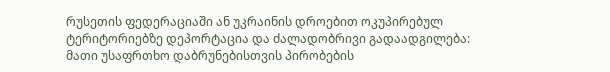რუსეთის ფედერაციაში ან უკრაინის დროებით ოკუპირებულ ტერიტორიებზე დეპორტაცია და ძალადობრივი გადაადგილება: მათი უსაფრთხო დაბრუნებისთვის პირობების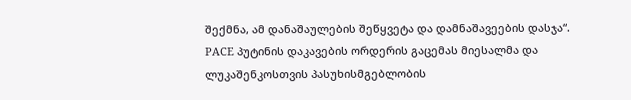შექმნა, ამ დანაშაულების შეწყვეტა და დამნაშავეების დასჯა“.
PACE პუტინის დაკავების ორდერის გაცემას მიესალმა და ლუკაშენკოსთვის პასუხისმგებლობის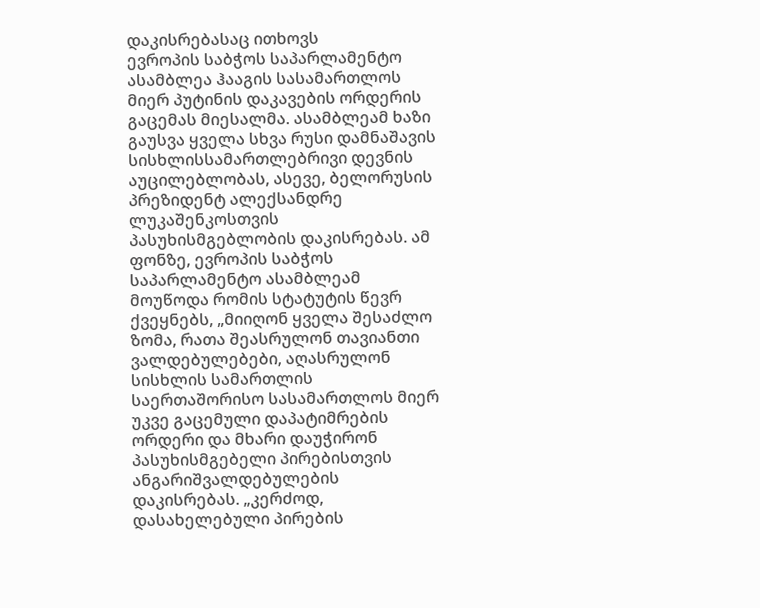დაკისრებასაც ითხოვს
ევროპის საბჭოს საპარლამენტო ასამბლეა ჰააგის სასამართლოს მიერ პუტინის დაკავების ორდერის გაცემას მიესალმა. ასამბლეამ ხაზი გაუსვა ყველა სხვა რუსი დამნაშავის სისხლისსამართლებრივი დევნის აუცილებლობას, ასევე, ბელორუსის პრეზიდენტ ალექსანდრე ლუკაშენკოსთვის პასუხისმგებლობის დაკისრებას. ამ ფონზე, ევროპის საბჭოს საპარლამენტო ასამბლეამ მოუწოდა რომის სტატუტის წევრ ქვეყნებს, „მიიღონ ყველა შესაძლო ზომა, რათა შეასრულონ თავიანთი ვალდებულებები, აღასრულონ სისხლის სამართლის საერთაშორისო სასამართლოს მიერ უკვე გაცემული დაპატიმრების ორდერი და მხარი დაუჭირონ პასუხისმგებელი პირებისთვის ანგარიშვალდებულების დაკისრებას. „კერძოდ, დასახელებული პირების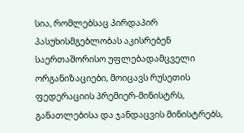სია, რომლებსაც პირდაპირ პასუხისმგებლობას აკისრებენ საერთაშორისო უფლებადამცველი ორგანიზაციები, მოიცავს რუსეთის ფედერაციის პრემიერ-მინისტრს, განათლებისა და ჯანდაცვის მინისტრებს,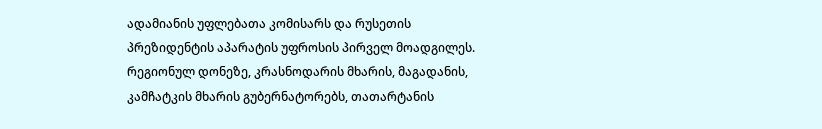ადამიანის უფლებათა კომისარს და რუსეთის პრეზიდენტის აპარატის უფროსის პირველ მოადგილეს. რეგიონულ დონეზე, კრასნოდარის მხარის, მაგადანის, კამჩატკის მხარის გუბერნატორებს, თათარტანის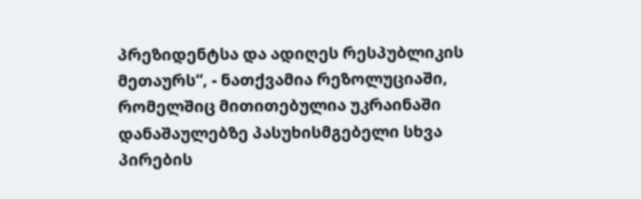პრეზიდენტსა და ადიღეს რესპუბლიკის მეთაურს“, - ნათქვამია რეზოლუციაში, რომელშიც მითითებულია უკრაინაში დანაშაულებზე პასუხისმგებელი სხვა პირების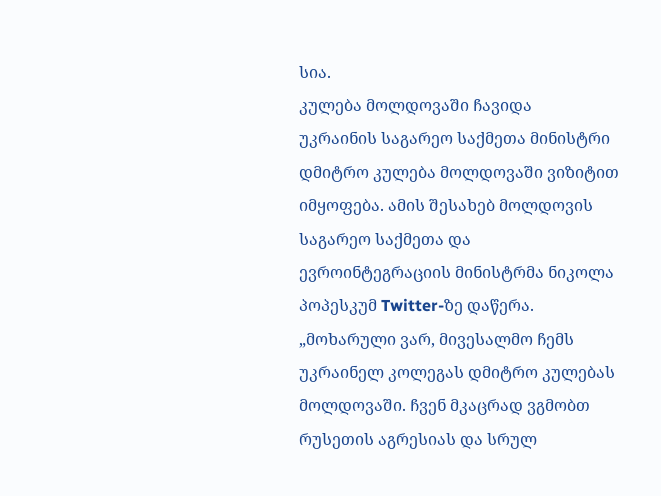სია.
კულება მოლდოვაში ჩავიდა
უკრაინის საგარეო საქმეთა მინისტრი დმიტრო კულება მოლდოვაში ვიზიტით იმყოფება. ამის შესახებ მოლდოვის საგარეო საქმეთა და ევროინტეგრაციის მინისტრმა ნიკოლა პოპესკუმ Twitter-ზე დაწერა. „მოხარული ვარ, მივესალმო ჩემს უკრაინელ კოლეგას დმიტრო კულებას მოლდოვაში. ჩვენ მკაცრად ვგმობთ რუსეთის აგრესიას და სრულ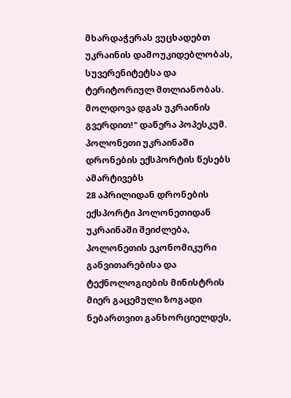მხარდაჭერას ვუცხადებთ უკრაინის დამოუკიდებლობას, სუვერენიტეტსა და ტერიტორიულ მთლიანობას. მოლდოვა დგას უკრაინის გვერდით!" დაწერა პოპესკუმ.
პოლონეთი უკრაინაში დრონების ექსპორტის წესებს ამარტივებს
28 აპრილიდან დრონების ექსპორტი პოლონეთიდან უკრაინაში შეიძლება, პოლონეთის ეკონომიკური განვითარებისა და ტექნოლოგიების მინისტრის მიერ გაცემული ზოგადი ნებართვით განხორციელდეს,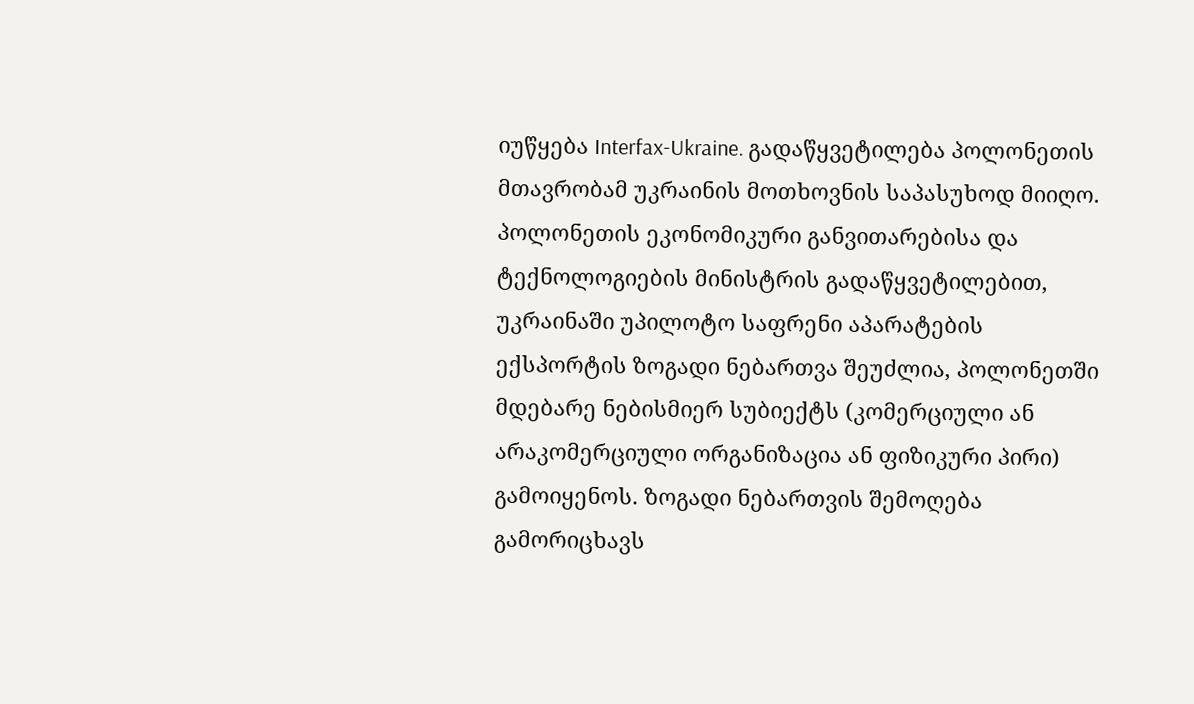იუწყება Interfax-Ukraine. გადაწყვეტილება პოლონეთის მთავრობამ უკრაინის მოთხოვნის საპასუხოდ მიიღო. პოლონეთის ეკონომიკური განვითარებისა და ტექნოლოგიების მინისტრის გადაწყვეტილებით, უკრაინაში უპილოტო საფრენი აპარატების ექსპორტის ზოგადი ნებართვა შეუძლია, პოლონეთში მდებარე ნებისმიერ სუბიექტს (კომერციული ან არაკომერციული ორგანიზაცია ან ფიზიკური პირი) გამოიყენოს. ზოგადი ნებართვის შემოღება გამორიცხავს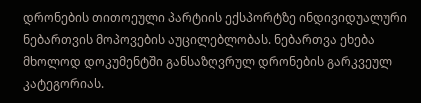დრონების თითოეული პარტიის ექსპორტზე ინდივიდუალური ნებართვის მოპოვების აუცილებლობას. ნებართვა ეხება მხოლოდ დოკუმენტში განსაზღვრულ დრონების გარკვეულ კატეგორიას.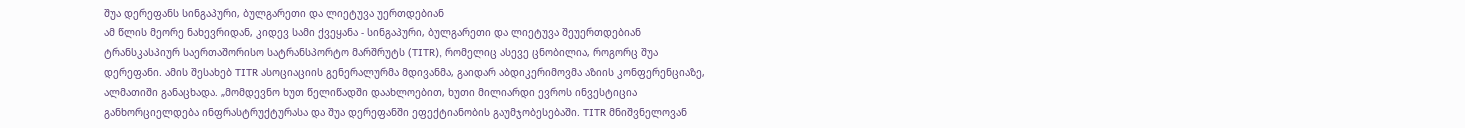შუა დერეფანს სინგაპური, ბულგარეთი და ლიეტუვა უერთდებიან
ამ წლის მეორე ნახევრიდან, კიდევ სამი ქვეყანა - სინგაპური, ბულგარეთი და ლიეტუვა შეუერთდებიან ტრანსკასპიურ საერთაშორისო სატრანსპორტო მარშრუტს (TITR), რომელიც ასევე ცნობილია, როგორც შუა დერეფანი. ამის შესახებ TITR ასოციაციის გენერალურმა მდივანმა, გაიდარ აბდიკერიმოვმა აზიის კონფერენციაზე, ალმათიში განაცხადა. „მომდევნო ხუთ წელიწადში დაახლოებით, ხუთი მილიარდი ევროს ინვესტიცია განხორციელდება ინფრასტრუქტურასა და შუა დერეფანში ეფექტიანობის გაუმჯობესებაში. TITR მნიშვნელოვან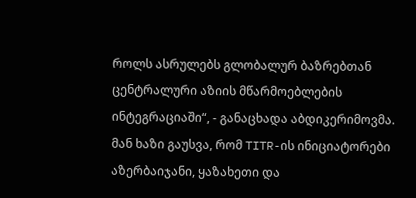როლს ასრულებს გლობალურ ბაზრებთან ცენტრალური აზიის მწარმოებლების ინტეგრაციაში“, - განაცხადა აბდიკერიმოვმა. მან ხაზი გაუსვა, რომ TITR-ის ინიციატორები აზერბაიჯანი, ყაზახეთი და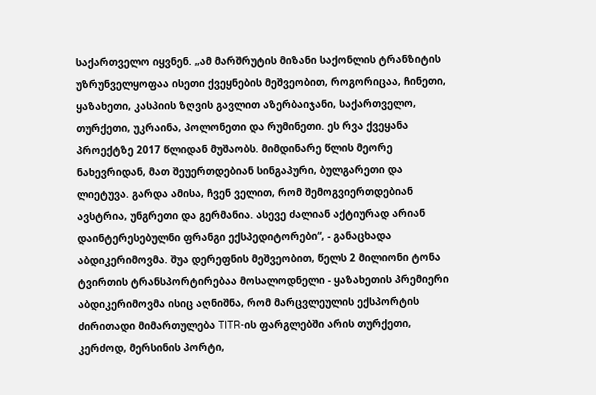საქართველო იყვნენ. „ამ მარშრუტის მიზანი საქონლის ტრანზიტის უზრუნველყოფაა ისეთი ქვეყნების მეშვეობით, როგორიცაა, ჩინეთი, ყაზახეთი, კასპიის ზღვის გავლით აზერბაიჯანი, საქართველო, თურქეთი, უკრაინა, პოლონეთი და რუმინეთი. ეს რვა ქვეყანა პროექტზე 2017 წლიდან მუშაობს. მიმდინარე წლის მეორე ნახევრიდან, მათ შეუერთდებიან სინგაპური, ბულგარეთი და ლიეტუვა. გარდა ამისა, ჩვენ ველით, რომ შემოგვიერთდებიან ავსტრია, უნგრეთი და გერმანია. ასევე ძალიან აქტიურად არიან დაინტერესებულნი ფრანგი ექსპედიტორები“, - განაცხადა აბდიკერიმოვმა. შუა დერეფნის მეშვეობით, წელს 2 მილიონი ტონა ტვირთის ტრანსპორტირებაა მოსალოდნელი - ყაზახეთის პრემიერი აბდიკერიმოვმა ისიც აღნიშნა, რომ მარცვლეულის ექსპორტის ძირითადი მიმართულება TITR-ის ფარგლებში არის თურქეთი, კერძოდ, მერსინის პორტი,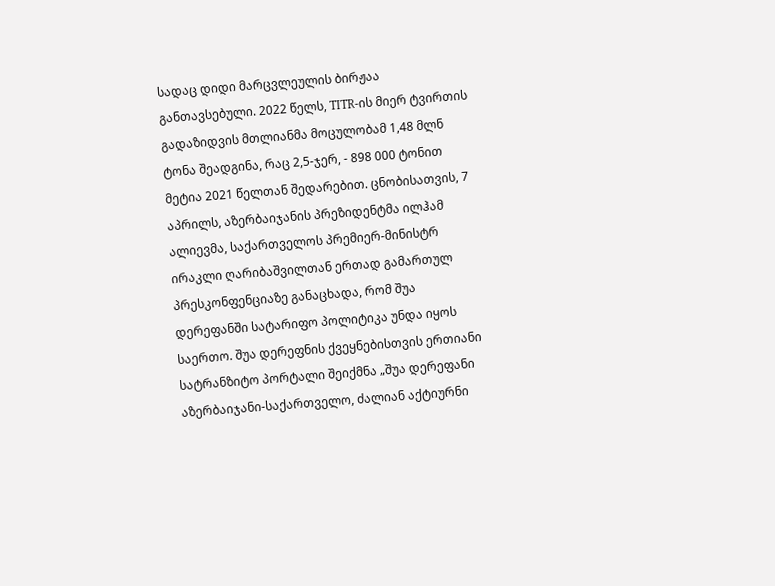სადაც დიდი მარცვლეულის ბირჟაა განთავსებული. 2022 წელს, TITR-ის მიერ ტვირთის გადაზიდვის მთლიანმა მოცულობამ 1,48 მლნ ტონა შეადგინა, რაც 2,5-ჯერ, - 898 000 ტონით მეტია 2021 წელთან შედარებით. ცნობისათვის, 7 აპრილს, აზერბაიჯანის პრეზიდენტმა ილჰამ ალიევმა, საქართველოს პრემიერ-მინისტრ ირაკლი ღარიბაშვილთან ერთად გამართულ პრესკონფენციაზე განაცხადა, რომ შუა დერეფანში სატარიფო პოლიტიკა უნდა იყოს საერთო. შუა დერეფნის ქვეყნებისთვის ერთიანი სატრანზიტო პორტალი შეიქმნა „შუა დერეფანი აზერბაიჯანი-საქართველო, ძალიან აქტიურნი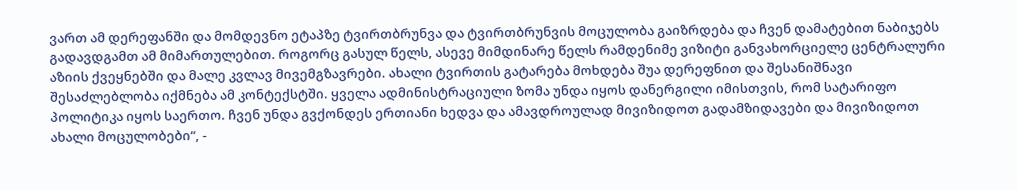ვართ ამ დერეფანში და მომდევნო ეტაპზე ტვირთბრუნვა და ტვირთბრუნვის მოცულობა გაიზრდება და ჩვენ დამატებით ნაბიჯებს გადავდგამთ ამ მიმართულებით. როგორც გასულ წელს, ასევე მიმდინარე წელს რამდენიმე ვიზიტი განვახორციელე ცენტრალური აზიის ქვეყნებში და მალე კვლავ მივემგზავრები. ახალი ტვირთის გატარება მოხდება შუა დერეფნით და შესანიშნავი შესაძლებლობა იქმნება ამ კონტექსტში. ყველა ადმინისტრაციული ზომა უნდა იყოს დანერგილი იმისთვის, რომ სატარიფო პოლიტიკა იყოს საერთო. ჩვენ უნდა გვქონდეს ერთიანი ხედვა და ამავდროულად მივიზიდოთ გადამზიდავები და მივიზიდოთ ახალი მოცულობები“, -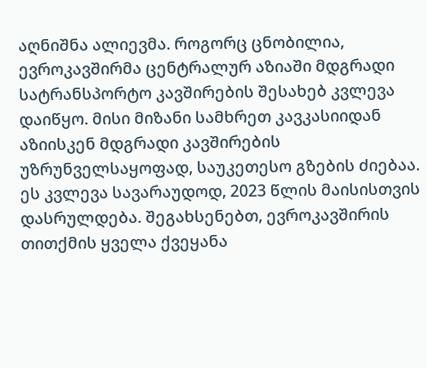აღნიშნა ალიევმა. როგორც ცნობილია, ევროკავშირმა ცენტრალურ აზიაში მდგრადი სატრანსპორტო კავშირების შესახებ კვლევა დაიწყო. მისი მიზანი სამხრეთ კავკასიიდან აზიისკენ მდგრადი კავშირების უზრუნველსაყოფად, საუკეთესო გზების ძიებაა. ეს კვლევა სავარაუდოდ, 2023 წლის მაისისთვის დასრულდება. შეგახსენებთ, ევროკავშირის თითქმის ყველა ქვეყანა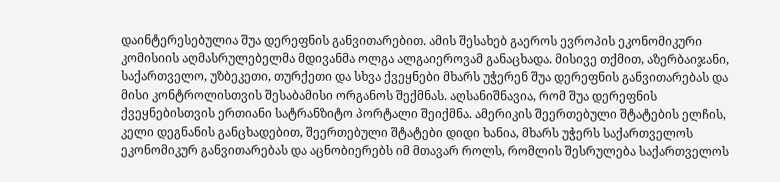დაინტერესებულია შუა დერეფნის განვითარებით. ამის შესახებ გაეროს ევროპის ეკონომიკური კომისიის აღმასრულებელმა მდივანმა ოლგა ალგაიეროვამ განაცხადა. მისივე თქმით, აზერბაიჯანი, საქართველო, უზბეკეთი, თურქეთი და სხვა ქვეყნები მხარს უჭერენ შუა დერეფნის განვითარებას და მისი კონტროლისთვის შესაბამისი ორგანოს შექმნას. აღსანიშნავია, რომ შუა დერეფნის ქვეყნებისთვის ერთიანი სატრანზიტო პორტალი შეიქმნა. ამერიკის შეერთებული შტატების ელჩის, კელი დეგნანის განცხადებით, შეერთებული შტატები დიდი ხანია, მხარს უჭერს საქართველოს ეკონომიკურ განვითარებას და აცნობიერებს იმ მთავარ როლს, რომლის შესრულება საქართველოს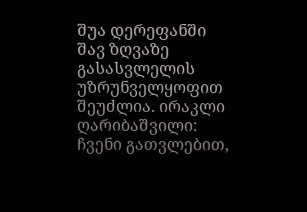შუა დერეფანში შავ ზღვაზე გასასვლელის უზრუნველყოფით შეუძლია. ირაკლი ღარიბაშვილი: ჩვენი გათვლებით,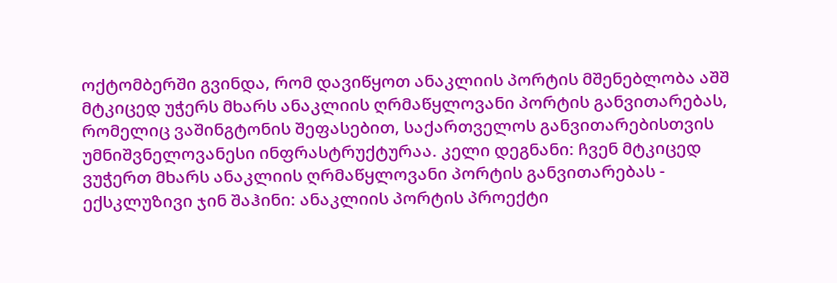ოქტომბერში გვინდა, რომ დავიწყოთ ანაკლიის პორტის მშენებლობა აშშ მტკიცედ უჭერს მხარს ანაკლიის ღრმაწყლოვანი პორტის განვითარებას, რომელიც ვაშინგტონის შეფასებით, საქართველოს განვითარებისთვის უმნიშვნელოვანესი ინფრასტრუქტურაა. კელი დეგნანი: ჩვენ მტკიცედ ვუჭერთ მხარს ანაკლიის ღრმაწყლოვანი პორტის განვითარებას - ექსკლუზივი ჯინ შაჰინი: ანაკლიის პორტის პროექტი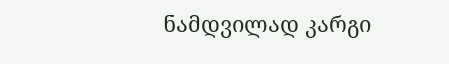ნამდვილად კარგი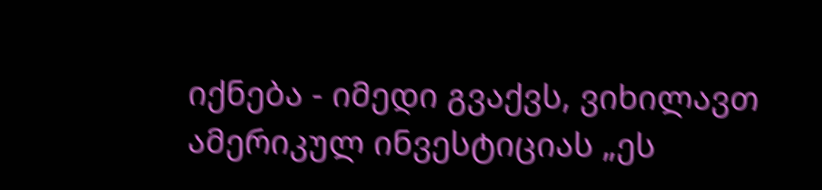იქნება - იმედი გვაქვს, ვიხილავთ ამერიკულ ინვესტიციას „ეს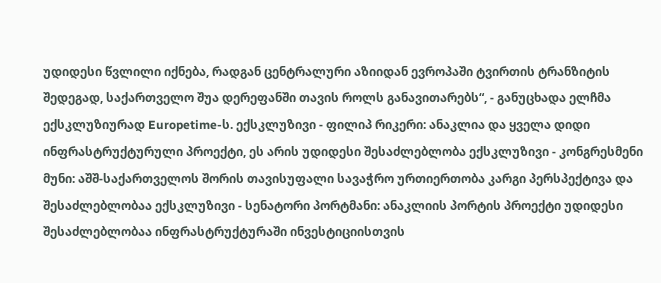უდიდესი წვლილი იქნება, რადგან ცენტრალური აზიიდან ევროპაში ტვირთის ტრანზიტის შედეგად, საქართველო შუა დერეფანში თავის როლს განავითარებს“, - განუცხადა ელჩმა ექსკლუზიურად Europetime-ს. ექსკლუზივი - ფილიპ რიკერი: ანაკლია და ყველა დიდი ინფრასტრუქტურული პროექტი, ეს არის უდიდესი შესაძლებლობა ექსკლუზივი - კონგრესმენი მუნი: აშშ-საქართველოს შორის თავისუფალი სავაჭრო ურთიერთობა კარგი პერსპექტივა და შესაძლებლობაა ექსკლუზივი - სენატორი პორტმანი: ანაკლიის პორტის პროექტი უდიდესი შესაძლებლობაა ინფრასტრუქტურაში ინვესტიციისთვის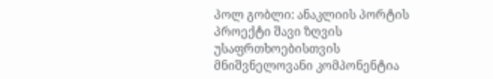პოლ გობლი: ანაკლიის პორტის პროექტი შავი ზღვის უსაფრთხოებისთვის მნიშვნელოვანი კომპონენტია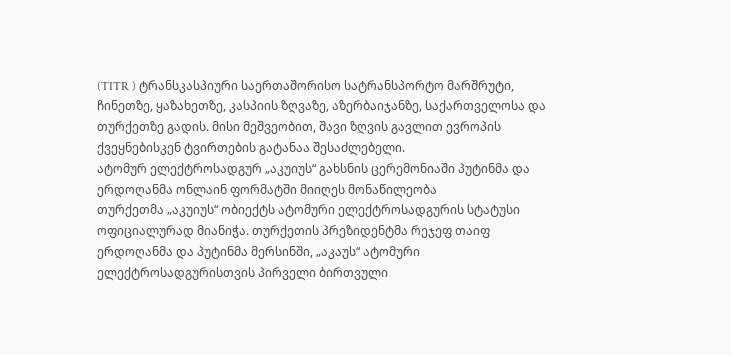(TITR ) ტრანსკასპიური საერთაშორისო სატრანსპორტო მარშრუტი, ჩინეთზე, ყაზახეთზე, კასპიის ზღვაზე, აზერბაიჯანზე, საქართველოსა და თურქეთზე გადის. მისი მეშვეობით, შავი ზღვის გავლით ევროპის ქვეყნებისკენ ტვირთების გატანაა შესაძლებელი.
ატომურ ელექტროსადგურ „აკუიუს“ გახსნის ცერემონიაში პუტინმა და ერდოღანმა ონლაინ ფორმატში მიიღეს მონაწილეობა
თურქეთმა „აკუიუს“ ობიექტს ატომური ელექტროსადგურის სტატუსი ოფიციალურად მიანიჭა. თურქეთის პრეზიდენტმა რეჯეფ თაიფ ერდოღანმა და პუტინმა მერსინში, „აკაუს“ ატომური ელექტროსადგურისთვის პირველი ბირთვული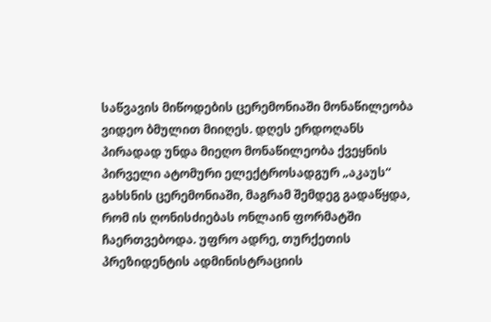საწვავის მიწოდების ცერემონიაში მონაწილეობა ვიდეო ბმულით მიიღეს. დღეს ერდოღანს პირადად უნდა მიეღო მონაწილეობა ქვეყნის პირველი ატომური ელექტროსადგურ „აკაუს“ გახსნის ცერემონიაში, მაგრამ შემდეგ გადაწყდა, რომ ის ღონისძიებას ონლაინ ფორმატში ჩაერთვებოდა. უფრო ადრე, თურქეთის პრეზიდენტის ადმინისტრაციის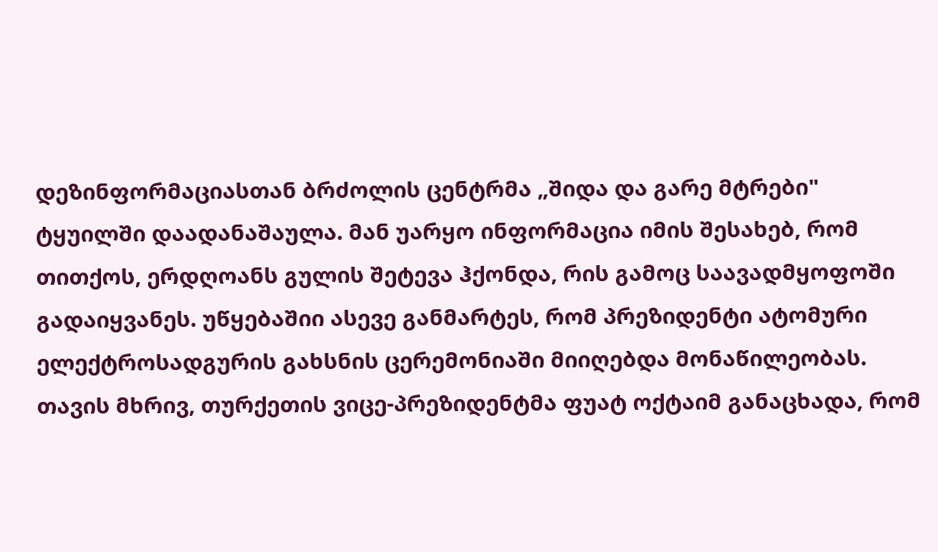დეზინფორმაციასთან ბრძოლის ცენტრმა „შიდა და გარე მტრები" ტყუილში დაადანაშაულა. მან უარყო ინფორმაცია იმის შესახებ, რომ თითქოს, ერდღოანს გულის შეტევა ჰქონდა, რის გამოც საავადმყოფოში გადაიყვანეს. უწყებაშიი ასევე განმარტეს, რომ პრეზიდენტი ატომური ელექტროსადგურის გახსნის ცერემონიაში მიიღებდა მონაწილეობას. თავის მხრივ, თურქეთის ვიცე-პრეზიდენტმა ფუატ ოქტაიმ განაცხადა, რომ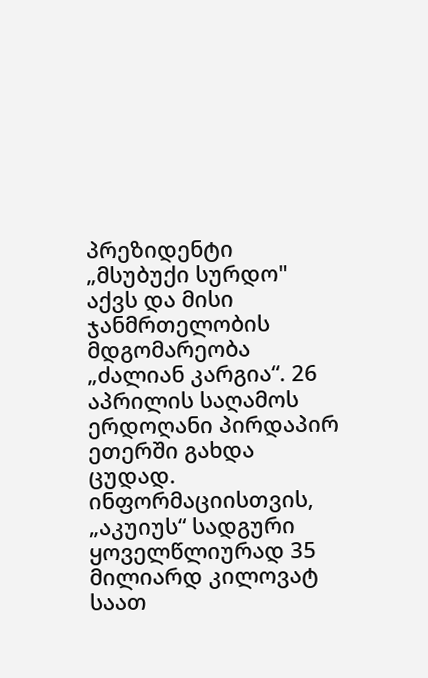პრეზიდენტი „მსუბუქი სურდო" აქვს და მისი ჯანმრთელობის მდგომარეობა „ძალიან კარგია“. 26 აპრილის საღამოს ერდოღანი პირდაპირ ეთერში გახდა ცუდად. ინფორმაციისთვის, „აკუიუს“ სადგური ყოველწლიურად 35 მილიარდ კილოვატ საათ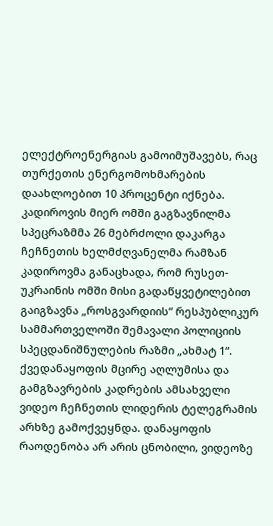ელექტროენერგიას გამოიმუშავებს, რაც თურქეთის ენერგომოხმარების დაახლოებით 10 პროცენტი იქნება.
კადიროვის მიერ ომში გაგზავნილმა სპეცრაზმმა 26 მებრძოლი დაკარგა
ჩეჩნეთის ხელმძღვანელმა რამზან კადიროვმა განაცხადა, რომ რუსეთ-უკრაინის ომში მისი გადაწყვეტილებით გაიგზავნა „როსგვარდიის“ რესპუბლიკურ სამმართველოში შემავალი პოლიციის სპეცდანიშნულების რაზმი „ახმატ 1“. ქვედანაყოფის მცირე აღლუმისა და გამგზავრების კადრების ამსახველი ვიდეო ჩეჩნეთის ლიდერის ტელეგრამის არხზე გამოქვეყნდა. დანაყოფის რაოდენობა არ არის ცნობილი, ვიდეოზე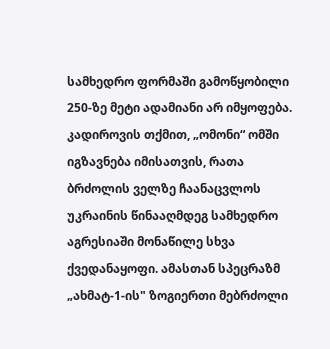სამხედრო ფორმაში გამოწყობილი 250-ზე მეტი ადამიანი არ იმყოფება. კადიროვის თქმით, „ომონი“ ომში იგზავნება იმისათვის, რათა ბრძოლის ველზე ჩაანაცვლოს უკრაინის წინააღმდეგ სამხედრო აგრესიაში მონაწილე სხვა ქვედანაყოფი. ამასთან სპეცრაზმ „ახმატ-1-ის" ზოგიერთი მებრძოლი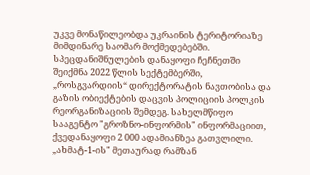უკვე მონაწილეობდა უკრაინის ტერიტორიაზე მიმდინარე საომარ მოქმედებებში. სპეცდანიშნულების დანაყოფი ჩეჩნეთში შეიქმნა 2022 წლის სექტემბერში, „როსგვარდიის“ დირექტორატის ნავთობისა და გაზის ობიექტების დაცვის პოლიციის პოლკის რეორგანიზაციის შემდეგ. სახელმწიფო სააგენტო "გროზნო-ინფორმის" ინფორმაციით, ქვედანაყოფი 2 000 ადამიანზეა გათვლილი. „ახმატ-1-ის" მეთაურად რამზან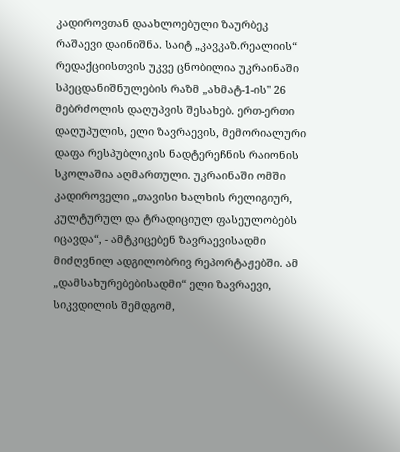კადიროვთან დაახლოებული ზაურბეკ რაშაევი დაინიშნა. საიტ „კავკაზ.რეალიის“ რედაქციისთვის უკვე ცნობილია უკრაინაში სპეცდანიშნულების რაზმ „ახმატ-1-ის" 26 მებრძოლის დაღუპვის შესახებ. ერთ-ერთი დაღუპულის, ელი ზავრაევის, მემორიალური დაფა რესპუბლიკის ნადტერეჩნის რაიონის სკოლაშია აღმართული. უკრაინაში ომში კადიროველი „თავისი ხალხის რელიგიურ, კულტურულ და ტრადიციულ ფასეულობებს იცავდა“, - ამტკიცებენ ზავრაევისადმი მიძღვნილ ადგილობრივ რეპორტაჟებში. ამ „დამსახურებებისადმი“ ელი ზავრაევი, სიკვდილის შემდგომ,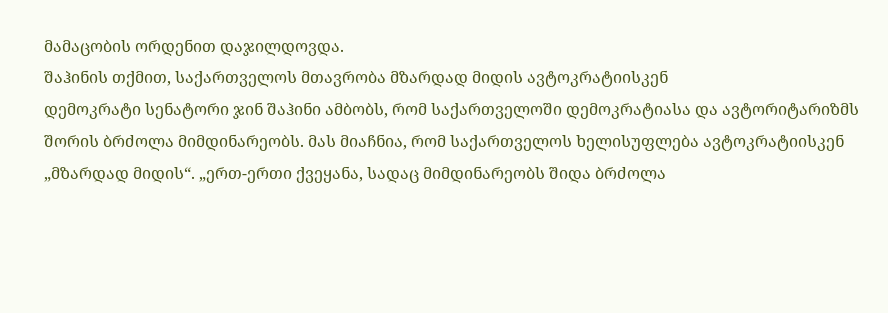მამაცობის ორდენით დაჯილდოვდა.
შაჰინის თქმით, საქართველოს მთავრობა მზარდად მიდის ავტოკრატიისკენ
დემოკრატი სენატორი ჯინ შაჰინი ამბობს, რომ საქართველოში დემოკრატიასა და ავტორიტარიზმს შორის ბრძოლა მიმდინარეობს. მას მიაჩნია, რომ საქართველოს ხელისუფლება ავტოკრატიისკენ „მზარდად მიდის“. „ერთ-ერთი ქვეყანა, სადაც მიმდინარეობს შიდა ბრძოლა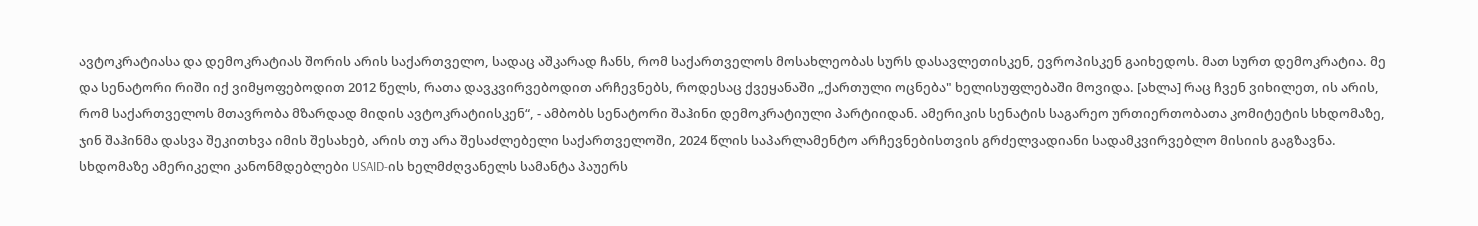ავტოკრატიასა და დემოკრატიას შორის არის საქართველო, სადაც აშკარად ჩანს, რომ საქართველოს მოსახლეობას სურს დასავლეთისკენ, ევროპისკენ გაიხედოს. მათ სურთ დემოკრატია. მე და სენატორი რიში იქ ვიმყოფებოდით 2012 წელს, რათა დავკვირვებოდით არჩევნებს, როდესაც ქვეყანაში „ქართული ოცნება" ხელისუფლებაში მოვიდა. [ახლა] რაც ჩვენ ვიხილეთ, ის არის, რომ საქართველოს მთავრობა მზარდად მიდის ავტოკრატიისკენ“, - ამბობს სენატორი შაჰინი დემოკრატიული პარტიიდან. ამერიკის სენატის საგარეო ურთიერთობათა კომიტეტის სხდომაზე, ჯინ შაჰინმა დასვა შეკითხვა იმის შესახებ, არის თუ არა შესაძლებელი საქართველოში, 2024 წლის საპარლამენტო არჩევნებისთვის გრძელვადიანი სადამკვირვებლო მისიის გაგზავნა. სხდომაზე ამერიკელი კანონმდებლები USAID-ის ხელმძღვანელს სამანტა პაუერს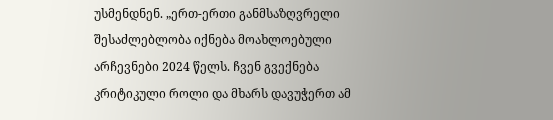უსმენდნენ. „ერთ-ერთი განმსაზღვრელი შესაძლებლობა იქნება მოახლოებული არჩევნები 2024 წელს. ჩვენ გვექნება კრიტიკული როლი და მხარს დავუჭერთ ამ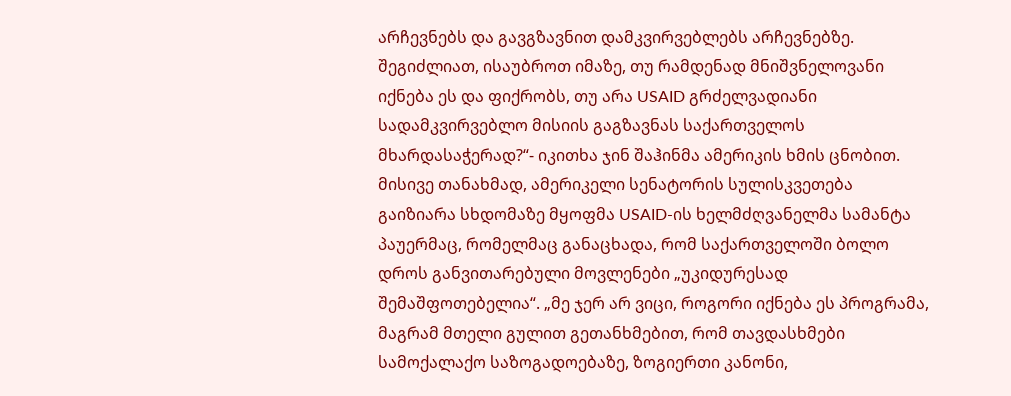არჩევნებს და გავგზავნით დამკვირვებლებს არჩევნებზე. შეგიძლიათ, ისაუბროთ იმაზე, თუ რამდენად მნიშვნელოვანი იქნება ეს და ფიქრობს, თუ არა USAID გრძელვადიანი სადამკვირვებლო მისიის გაგზავნას საქართველოს მხარდასაჭერად?“- იკითხა ჯინ შაჰინმა ამერიკის ხმის ცნობით. მისივე თანახმად, ამერიკელი სენატორის სულისკვეთება გაიზიარა სხდომაზე მყოფმა USAID-ის ხელმძღვანელმა სამანტა პაუერმაც, რომელმაც განაცხადა, რომ საქართველოში ბოლო დროს განვითარებული მოვლენები „უკიდურესად შემაშფოთებელია“. „მე ჯერ არ ვიცი, როგორი იქნება ეს პროგრამა, მაგრამ მთელი გულით გეთანხმებით, რომ თავდასხმები სამოქალაქო საზოგადოებაზე, ზოგიერთი კანონი,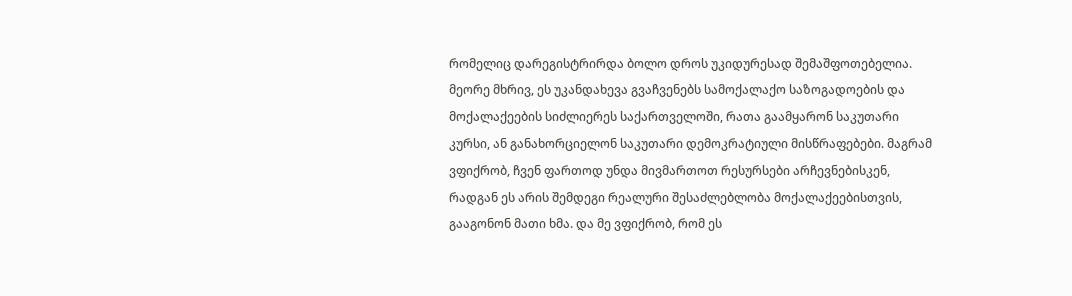რომელიც დარეგისტრირდა ბოლო დროს უკიდურესად შემაშფოთებელია. მეორე მხრივ, ეს უკანდახევა გვაჩვენებს სამოქალაქო საზოგადოების და მოქალაქეების სიძლიერეს საქართველოში, რათა გაამყარონ საკუთარი კურსი, ან განახორციელონ საკუთარი დემოკრატიული მისწრაფებები. მაგრამ ვფიქრობ, ჩვენ ფართოდ უნდა მივმართოთ რესურსები არჩევნებისკენ, რადგან ეს არის შემდეგი რეალური შესაძლებლობა მოქალაქეებისთვის, გააგონონ მათი ხმა. და მე ვფიქრობ, რომ ეს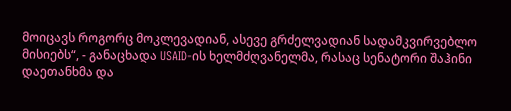მოიცავს როგორც მოკლევადიან, ასევე გრძელვადიან სადამკვირვებლო მისიებს“, - განაცხადა USAID-ის ხელმძღვანელმა, რასაც სენატორი შაჰინი დაეთანხმა და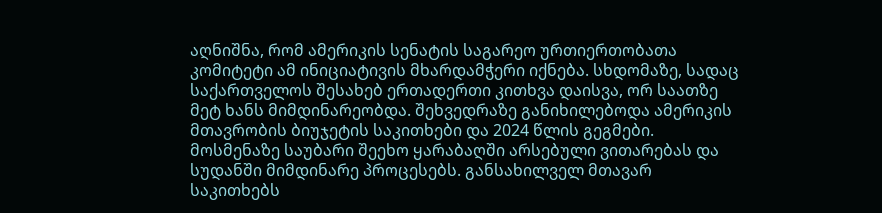აღნიშნა, რომ ამერიკის სენატის საგარეო ურთიერთობათა კომიტეტი ამ ინიციატივის მხარდამჭერი იქნება. სხდომაზე, სადაც საქართველოს შესახებ ერთადერთი კითხვა დაისვა, ორ საათზე მეტ ხანს მიმდინარეობდა. შეხვედრაზე განიხილებოდა ამერიკის მთავრობის ბიუჯეტის საკითხები და 2024 წლის გეგმები. მოსმენაზე საუბარი შეეხო ყარაბაღში არსებული ვითარებას და სუდანში მიმდინარე პროცესებს. განსახილველ მთავარ საკითხებს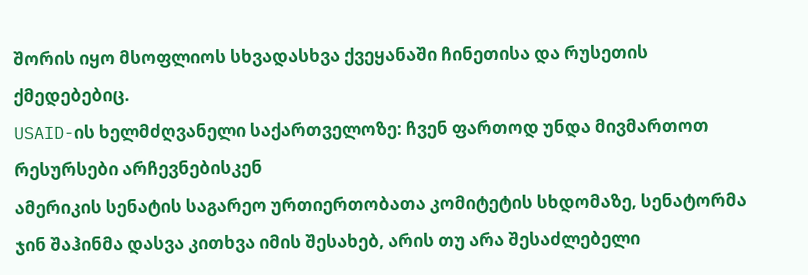შორის იყო მსოფლიოს სხვადასხვა ქვეყანაში ჩინეთისა და რუსეთის ქმედებებიც.
USAID-ის ხელმძღვანელი საქართველოზე: ჩვენ ფართოდ უნდა მივმართოთ რესურსები არჩევნებისკენ
ამერიკის სენატის საგარეო ურთიერთობათა კომიტეტის სხდომაზე, სენატორმა ჯინ შაჰინმა დასვა კითხვა იმის შესახებ, არის თუ არა შესაძლებელი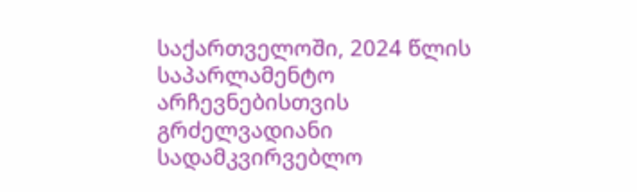საქართველოში, 2024 წლის საპარლამენტო არჩევნებისთვის გრძელვადიანი სადამკვირვებლო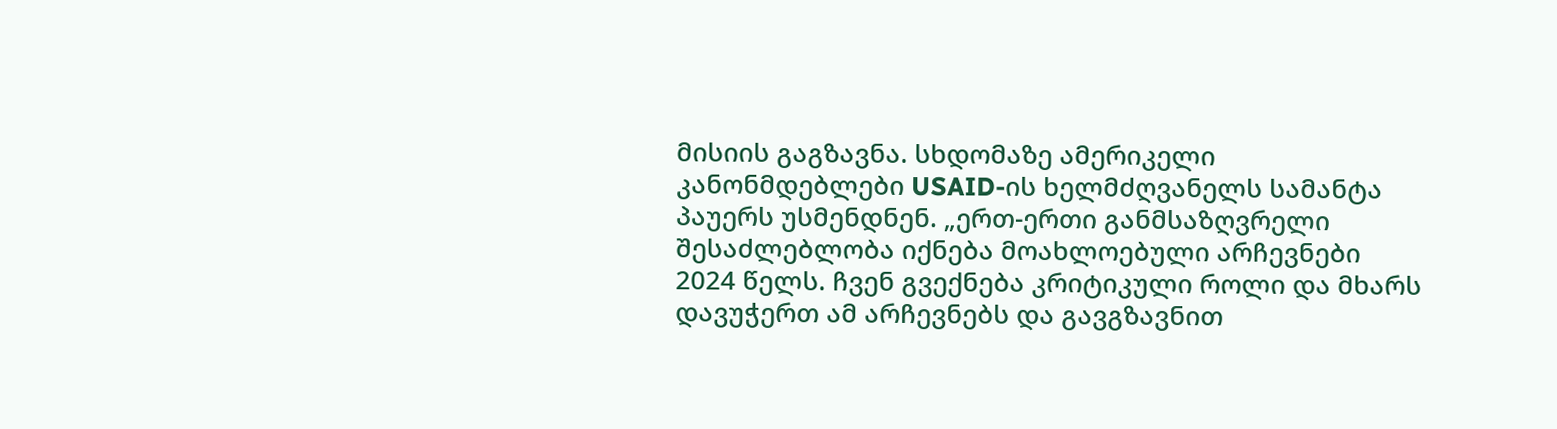მისიის გაგზავნა. სხდომაზე ამერიკელი კანონმდებლები USAID-ის ხელმძღვანელს სამანტა პაუერს უსმენდნენ. „ერთ-ერთი განმსაზღვრელი შესაძლებლობა იქნება მოახლოებული არჩევნები 2024 წელს. ჩვენ გვექნება კრიტიკული როლი და მხარს დავუჭერთ ამ არჩევნებს და გავგზავნით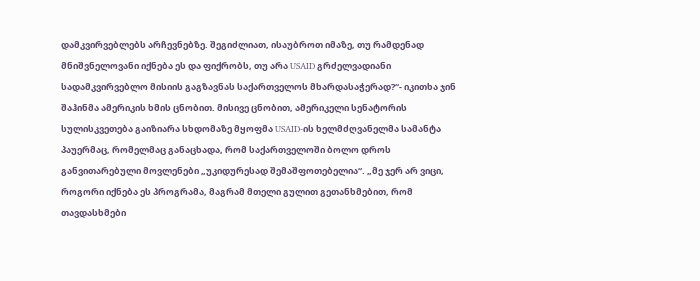დამკვირვებლებს არჩევნებზე. შეგიძლიათ, ისაუბროთ იმაზე, თუ რამდენად მნიშვნელოვანი იქნება ეს და ფიქრობს, თუ არა USAID გრძელვადიანი სადამკვირვებლო მისიის გაგზავნას საქართველოს მხარდასაჭერად?“- იკითხა ჯინ შაჰინმა ამერიკის ხმის ცნობით. მისივე ცნობით, ამერიკელი სენატორის სულისკვეთება გაიზიარა სხდომაზე მყოფმა USAID-ის ხელმძღვანელმა სამანტა პაუერმაც, რომელმაც განაცხადა, რომ საქართველოში ბოლო დროს განვითარებული მოვლენები „უკიდურესად შემაშფოთებელია“. „მე ჯერ არ ვიცი, როგორი იქნება ეს პროგრამა, მაგრამ მთელი გულით გეთანხმებით, რომ თავდასხმები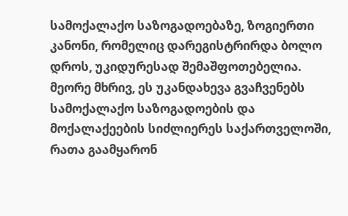სამოქალაქო საზოგადოებაზე, ზოგიერთი კანონი, რომელიც დარეგისტრირდა ბოლო დროს, უკიდურესად შემაშფოთებელია. მეორე მხრივ, ეს უკანდახევა გვაჩვენებს სამოქალაქო საზოგადოების და მოქალაქეების სიძლიერეს საქართველოში, რათა გაამყარონ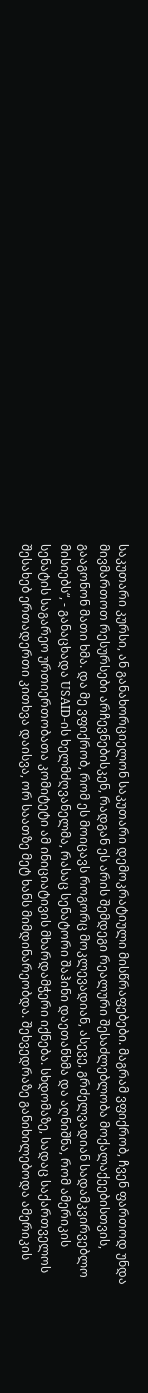საკუთარი კურსი, ან განახორციელონ საკუთარი დემოკრატიული მისწრაფებები. მაგრამ ვფიქრობ, ჩვენ ფართოდ უნდა მივმართოთ რესურსები არჩევნებისკენ, რადგან ეს არის შემდეგი რეალური შესაძლებლობა მოქალაქეებისთვის, გააგონონ მათი ხმა. და მე ვფიქრობ, რომ ეს მოიცავს როგორც მოკლევადიან, ასევე, გრძელვადიან სადამკვირვებლო მისიებს“, - განაცხადა USAID-ის ხელმძღვანელმა, რასაც სენატორი შაჰინი დაეთანხმა და აღნიშნა, რომ ამერიკის სენატის საგარეო ურთიერთობათა კომიტეტი ამ ინიციატივის მხარდამჭერი იქნება. სხდომაზე, სადაც საქართველოს შესახებ ერთადერთი კითხვა დაისვა, ორ საათზე მეტ ხანს მიმდინარეობდა. შეხვედრაზე განიხილებოდა ამერიკის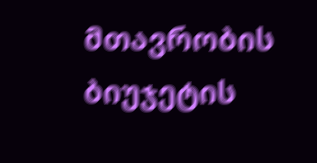მთავრობის ბიუჯეტის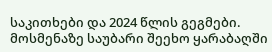საკითხები და 2024 წლის გეგმები. მოსმენაზე საუბარი შეეხო ყარაბაღში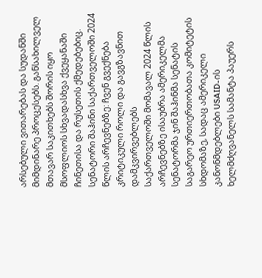არსებული ვითარებას და სუდანში მიმდინარე პროცესებს. განსახილველ მთავარ საკითხებს შორის იყო მსოფლიოს სხვადასხვა ქვეყანაში ჩინეთისა და რუსეთის ქმედებებიც.
სენატორი შაჰინი საქართველოში 2024 წლის არჩევნებზე: ჩვენ გვექნება კრიტიკული როლი და გავგზავნით დამკვირვებლებს
საქართველოში მომავალ 2024 წლის არჩევნებზე ისაუბრა ამერიკელმა სენატორმა ჯინ შაჰინმა სენატის საგარეო ურთიერთობათა კომიტეტის სხდომაზე, სადაც ამერიკელი კანონმდებლები USAID-ის ხელმძღვანელს სამანტა პაუერს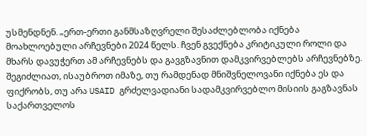უსმენდნენ. „ერთ-ერთი განმსაზღვრელი შესაძლებლობა იქნება მოახლოებული არჩევნები 2024 წელს. ჩვენ გვექნება კრიტიკული როლი და მხარს დავუჭერთ ამ არჩევნებს და გავგზავნით დამკვირვებლებს არჩევნებზე. შეგიძლიათ, ისაუბროთ იმაზე, თუ რამდენად მნიშვნელოვანი იქნება ეს და ფიქრობს, თუ არა USAID გრძელვადიანი სადამკვირვებლო მისიის გაგზავნას საქართველოს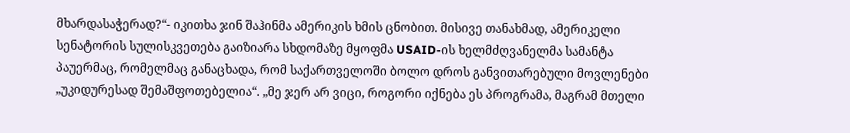მხარდასაჭერად?“- იკითხა ჯინ შაჰინმა ამერიკის ხმის ცნობით. მისივე თანახმად, ამერიკელი სენატორის სულისკვეთება გაიზიარა სხდომაზე მყოფმა USAID-ის ხელმძღვანელმა სამანტა პაუერმაც, რომელმაც განაცხადა, რომ საქართველოში ბოლო დროს განვითარებული მოვლენები „უკიდურესად შემაშფოთებელია“. „მე ჯერ არ ვიცი, როგორი იქნება ეს პროგრამა, მაგრამ მთელი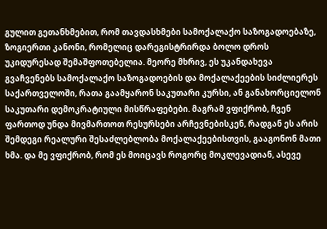გულით გეთანხმებით, რომ თავდასხმები სამოქალაქო საზოგადოებაზე, ზოგიერთი კანონი, რომელიც დარეგისტრირდა ბოლო დროს უკიდურესად შემაშფოთებელია. მეორე მხრივ, ეს უკანდახევა გვაჩვენებს სამოქალაქო საზოგადოების და მოქალაქეების სიძლიერეს საქართველოში, რათა გაამყარონ საკუთარი კურსი, ან განახორციელონ საკუთარი დემოკრატიული მისწრაფებები. მაგრამ ვფიქრობ, ჩვენ ფართოდ უნდა მივმართოთ რესურსები არჩევნებისკენ, რადგან ეს არის შემდეგი რეალური შესაძლებლობა მოქალაქეებისთვის, გააგონონ მათი ხმა. და მე ვფიქრობ, რომ ეს მოიცავს როგორც მოკლევადიან, ასევე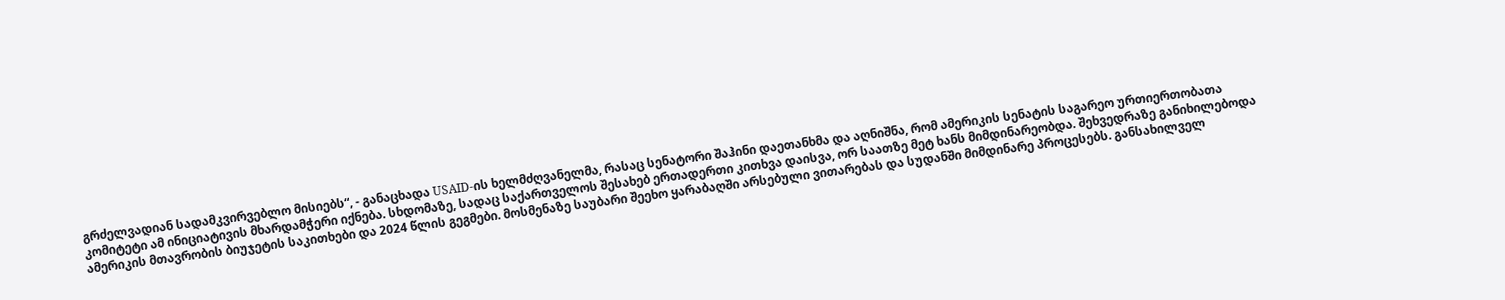გრძელვადიან სადამკვირვებლო მისიებს“, - განაცხადა USAID-ის ხელმძღვანელმა, რასაც სენატორი შაჰინი დაეთანხმა და აღნიშნა, რომ ამერიკის სენატის საგარეო ურთიერთობათა კომიტეტი ამ ინიციატივის მხარდამჭერი იქნება. სხდომაზე, სადაც საქართველოს შესახებ ერთადერთი კითხვა დაისვა, ორ საათზე მეტ ხანს მიმდინარეობდა. შეხვედრაზე განიხილებოდა ამერიკის მთავრობის ბიუჯეტის საკითხები და 2024 წლის გეგმები. მოსმენაზე საუბარი შეეხო ყარაბაღში არსებული ვითარებას და სუდანში მიმდინარე პროცესებს. განსახილველ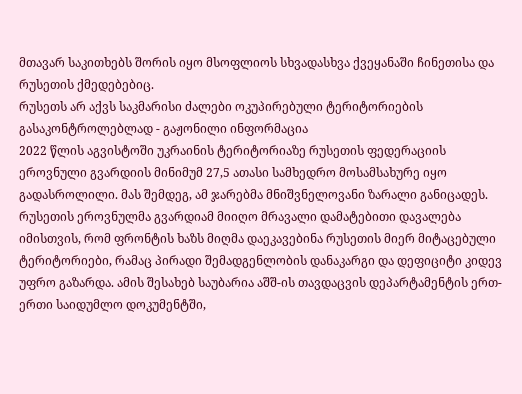მთავარ საკითხებს შორის იყო მსოფლიოს სხვადასხვა ქვეყანაში ჩინეთისა და რუსეთის ქმედებებიც.
რუსეთს არ აქვს საკმარისი ძალები ოკუპირებული ტერიტორიების გასაკონტროლებლად - გაჟონილი ინფორმაცია
2022 წლის აგვისტოში უკრაინის ტერიტორიაზე რუსეთის ფედერაციის ეროვნული გვარდიის მინიმუმ 27,5 ათასი სამხედრო მოსამსახურე იყო გადასროლილი. მას შემდეგ, ამ ჯარებმა მნიშვნელოვანი ზარალი განიცადეს. რუსეთის ეროვნულმა გვარდიამ მიიღო მრავალი დამატებითი დავალება იმისთვის, რომ ფრონტის ხაზს მიღმა დაეკავებინა რუსეთის მიერ მიტაცებული ტერიტორიები, რამაც პირადი შემადგენლობის დანაკარგი და დეფიციტი კიდევ უფრო გაზარდა. ამის შესახებ საუბარია აშშ-ის თავდაცვის დეპარტამენტის ერთ-ერთი საიდუმლო დოკუმენტში,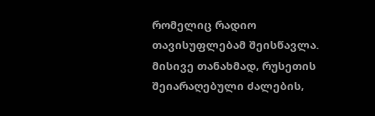რომელიც რადიო თავისუფლებამ შეისწავლა. მისივე თანახმად, რუსეთის შეიარაღებული ძალების,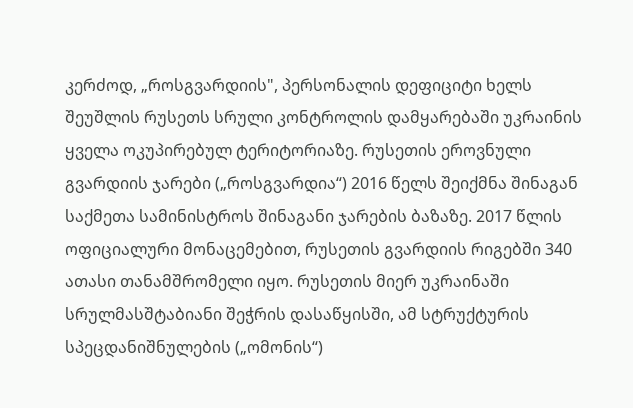კერძოდ, „როსგვარდიის", პერსონალის დეფიციტი ხელს შეუშლის რუსეთს სრული კონტროლის დამყარებაში უკრაინის ყველა ოკუპირებულ ტერიტორიაზე. რუსეთის ეროვნული გვარდიის ჯარები („როსგვარდია“) 2016 წელს შეიქმნა შინაგან საქმეთა სამინისტროს შინაგანი ჯარების ბაზაზე. 2017 წლის ოფიციალური მონაცემებით, რუსეთის გვარდიის რიგებში 340 ათასი თანამშრომელი იყო. რუსეთის მიერ უკრაინაში სრულმასშტაბიანი შეჭრის დასაწყისში, ამ სტრუქტურის სპეცდანიშნულების („ომონის“)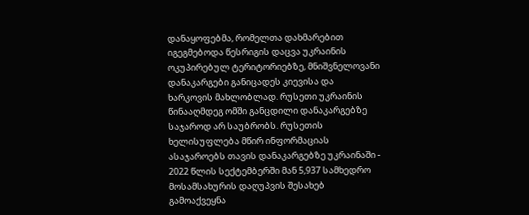დანაყოფებმა, რომელთა დახმარებით იგეგმებოდა წესრიგის დაცვა უკრაინის ოკუპირებულ ტერიტორიებზე, მნიშვნელოვანი დანაკარგები განიცადეს კიევისა და ხარკოვის მახლობლად. რუსეთი უკრაინის წინააღმდეგ ომში განცდილი დანაკარგებზე საჯაროდ არ საუბრობს. რუსეთის ხელისუფლება მწირ ინფორმაციას ასაჯაროებს თავის დანაკარგებზე უკრაინაში - 2022 წლის სექტემბერში მან 5,937 სამხედრო მოსამსახურის დაღუპვის შესახებ გამოაქვეყნა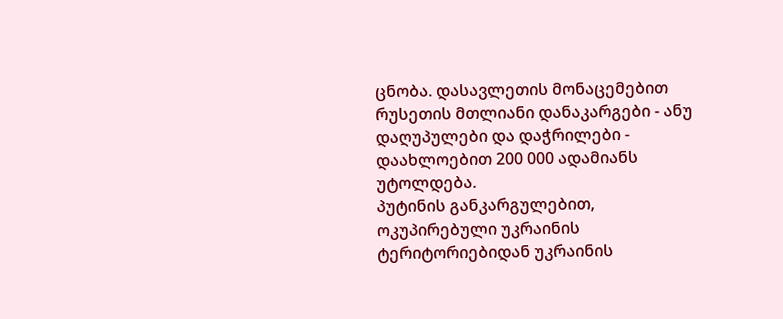ცნობა. დასავლეთის მონაცემებით რუსეთის მთლიანი დანაკარგები - ანუ დაღუპულები და დაჭრილები - დაახლოებით 200 000 ადამიანს უტოლდება.
პუტინის განკარგულებით, ოკუპირებული უკრაინის ტერიტორიებიდან უკრაინის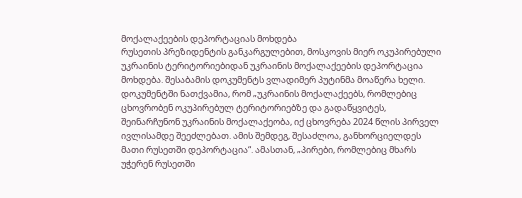მოქალაქეების დეპორტაციას მოხდება
რუსეთის პრეზიდენტის განკარგულებით, მოსკოვის მიერ ოკუპირებული უკრაინის ტერიტორიებიდან უკრაინის მოქალაქეების დეპორტაცია მოხდება. შესაბამის დოკუმენტს ვლადიმერ პუტინმა მოაწერა ხელი. დოკუმენტში ნათქვამია, რომ „უკრაინის მოქალაქეებს, რომლებიც ცხოვრობენ ოკუპირებულ ტერიტორიებზე და გადაწყვიტეს, შეინარჩუნონ უკრაინის მოქალაქეობა, იქ ცხოვრება 2024 წლის პირველ ივლისამდე შეეძლებათ. ამის შემდეგ, შესაძლოა, განხორციელდეს მათი რუსეთში დეპორტაცია“. ამასთან, „პირები, რომლებიც მხარს უჭერენ რუსეთში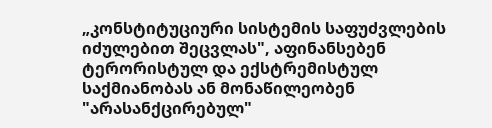„კონსტიტუციური სისტემის საფუძვლების იძულებით შეცვლას", აფინანსებენ ტერორისტულ და ექსტრემისტულ საქმიანობას ან მონაწილეობენ "არასანქცირებულ"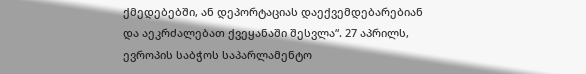ქმედებებში, ან დეპორტაციას დაექვემდებარებიან და აეკრძალებათ ქვეყანაში შესვლა“. 27 აპრილს, ევროპის საბჭოს საპარლამენტო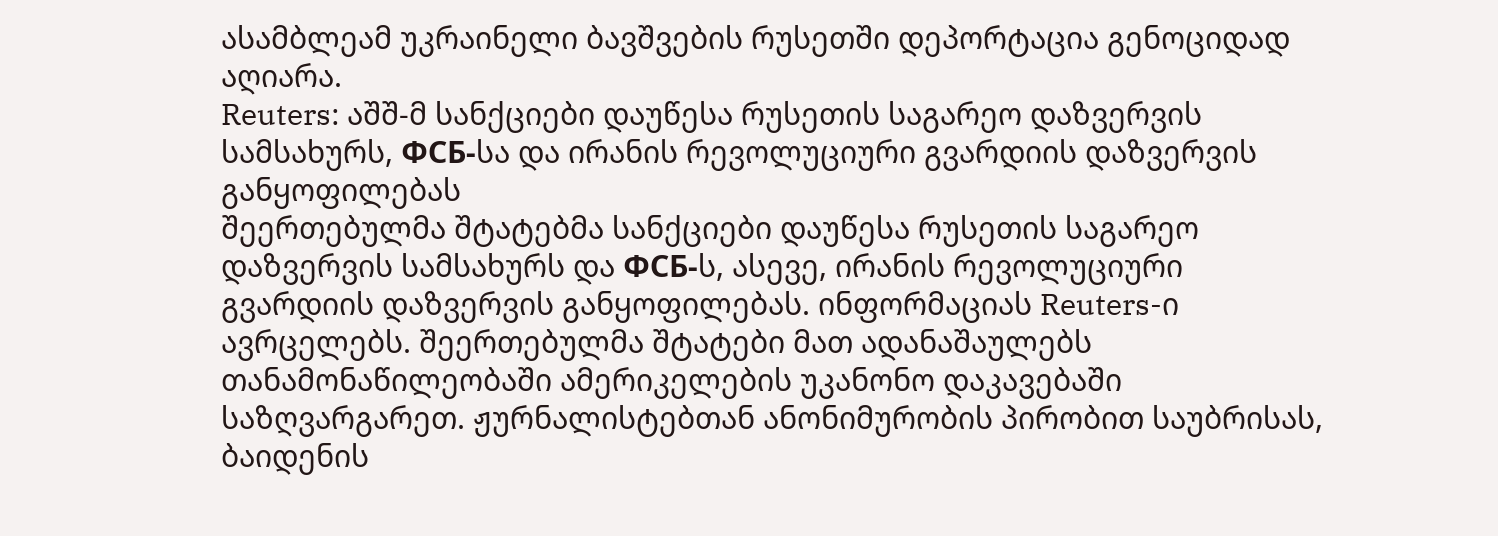ასამბლეამ უკრაინელი ბავშვების რუსეთში დეპორტაცია გენოციდად აღიარა.
Reuters: აშშ-მ სანქციები დაუწესა რუსეთის საგარეო დაზვერვის სამსახურს, ФСБ-სა და ირანის რევოლუციური გვარდიის დაზვერვის განყოფილებას
შეერთებულმა შტატებმა სანქციები დაუწესა რუსეთის საგარეო დაზვერვის სამსახურს და ФСБ-ს, ასევე, ირანის რევოლუციური გვარდიის დაზვერვის განყოფილებას. ინფორმაციას Reuters-ი ავრცელებს. შეერთებულმა შტატები მათ ადანაშაულებს თანამონაწილეობაში ამერიკელების უკანონო დაკავებაში საზღვარგარეთ. ჟურნალისტებთან ანონიმურობის პირობით საუბრისას, ბაიდენის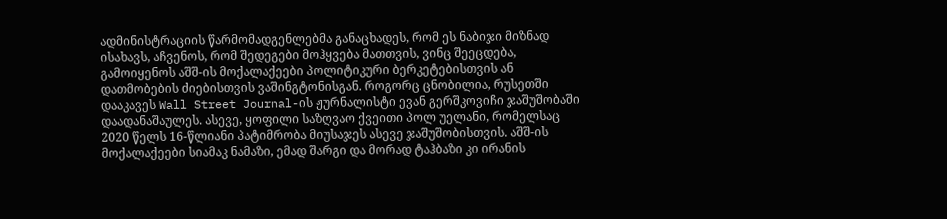ადმინისტრაციის წარმომადგენლებმა განაცხადეს, რომ ეს ნაბიჯი მიზნად ისახავს, აჩვენოს, რომ შედეგები მოჰყვება მათთვის, ვინც შეეცდება, გამოიყენოს აშშ-ის მოქალაქეები პოლიტიკური ბერკეტებისთვის ან დათმობების ძიებისთვის ვაშინგტონისგან. როგორც ცნობილია, რუსეთში დააკავეს Wall Street Journal-ის ჟურნალისტი ევან გერშკოვიჩი ჯაშუშობაში დაადანაშაულეს. ასევე, ყოფილი საზღვაო ქვეითი პოლ უელანი, რომელსაც 2020 წელს 16-წლიანი პატიმრობა მიუსაჯეს ასევე ჯაშუშობისთვის. აშშ-ის მოქალაქეები სიამაკ ნამაზი, ემად შარგი და მორად ტაჰბაზი კი ირანის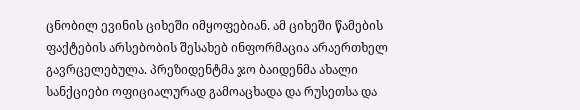ცნობილ ევინის ციხეში იმყოფებიან. ამ ციხეში წამების ფაქტების არსებობის შესახებ ინფორმაცია არაერთხელ გავრცელებულა. პრეზიდენტმა ჯო ბაიდენმა ახალი სანქციები ოფიციალურად გამოაცხადა და რუსეთსა და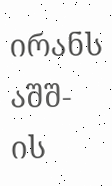ირანს აშშ-ის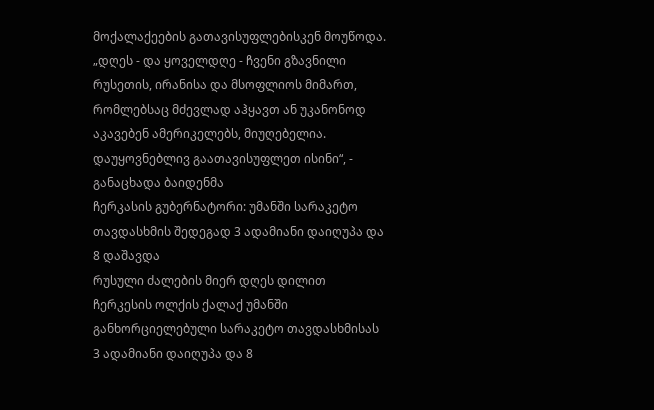მოქალაქეების გათავისუფლებისკენ მოუწოდა. „დღეს - და ყოველდღე - ჩვენი გზავნილი რუსეთის, ირანისა და მსოფლიოს მიმართ, რომლებსაც მძევლად აჰყავთ ან უკანონოდ აკავებენ ამერიკელებს, მიუღებელია. დაუყოვნებლივ გაათავისუფლეთ ისინი“, - განაცხადა ბაიდენმა
ჩერკასის გუბერნატორი: უმანში სარაკეტო თავდასხმის შედეგად 3 ადამიანი დაიღუპა და 8 დაშავდა
რუსული ძალების მიერ დღეს დილით ჩერკესის ოლქის ქალაქ უმანში განხორციელებული სარაკეტო თავდასხმისას 3 ადამიანი დაიღუპა და 8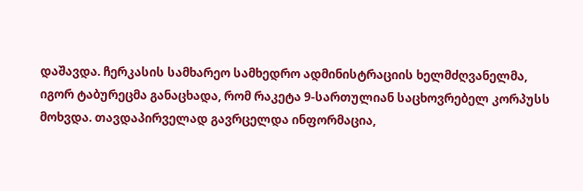დაშავდა. ჩერკასის სამხარეო სამხედრო ადმინისტრაციის ხელმძღვანელმა, იგორ ტაბურეცმა განაცხადა, რომ რაკეტა 9-სართულიან საცხოვრებელ კორპუსს მოხვდა. თავდაპირველად გავრცელდა ინფორმაცია,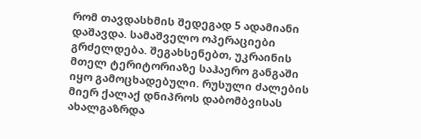რომ თავდასხმის შედეგად 5 ადამიანი დაშავდა. სამაშველო ოპერაციები გრძელდება. შეგახსენებთ, უკრაინის მთელ ტერიტორიაზე საჰაერო განგაში იყო გამოცხადებული. რუსული ძალების მიერ ქალაქ დნიპროს დაბომბვისას ახალგაზრდა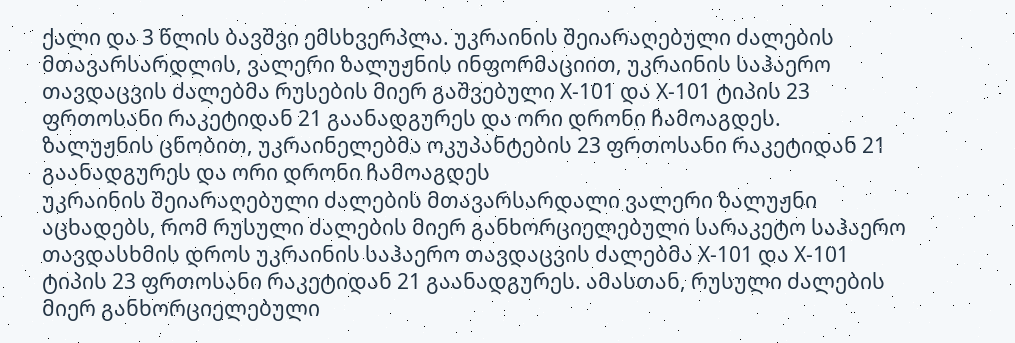ქალი და 3 წლის ბავშვი ემსხვერპლა. უკრაინის შეიარაღებული ძალების მთავარსარდლის, ვალერი ზალუჟნის ინფორმაციით, უკრაინის საჰაერო თავდაცვის ძალებმა რუსების მიერ გაშვებული Х-101 და Х-101 ტიპის 23 ფრთოსანი რაკეტიდან 21 გაანადგურეს და ორი დრონი ჩამოაგდეს.
ზალუჟნის ცნობით, უკრაინელებმა ოკუპანტების 23 ფრთოსანი რაკეტიდან 21 გაანადგურეს და ორი დრონი ჩამოაგდეს
უკრაინის შეიარაღებული ძალების მთავარსარდალი ვალერი ზალუჟნი აცხადებს, რომ რუსული ძალების მიერ განხორციელებული სარაკეტო საჰაერო თავდასხმის დროს უკრაინის საჰაერო თავდაცვის ძალებმა Х-101 და Х-101 ტიპის 23 ფრთოსანი რაკეტიდან 21 გაანადგურეს. ამასთან, რუსული ძალების მიერ განხორციელებული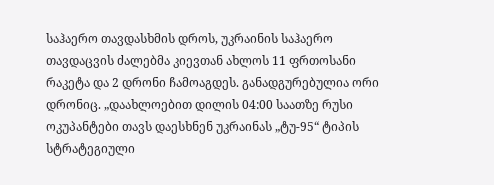საჰაერო თავდასხმის დროს, უკრაინის საჰაერო თავდაცვის ძალებმა კიევთან ახლოს 11 ფრთოსანი რაკეტა და 2 დრონი ჩამოაგდეს. განადგურებულია ორი დრონიც. „დაახლოებით დილის 04:00 საათზე რუსი ოკუპანტები თავს დაესხნენ უკრაინას „ტუ-95“ ტიპის სტრატეგიული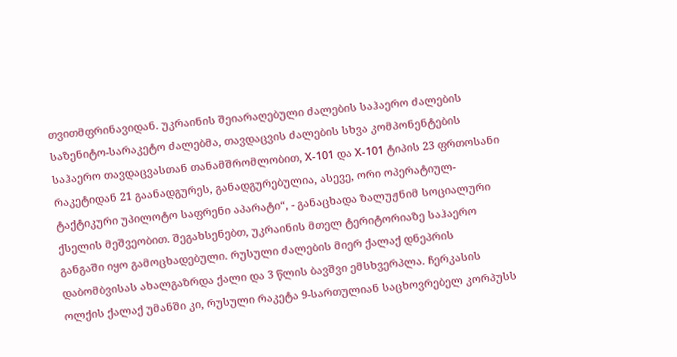თვითმფრინავიდან. უკრაინის შეიარაღებული ძალების საჰაერო ძალების საზენიტო-სარაკეტო ძალებმა, თავდაცვის ძალების სხვა კომპონენტების საჰაერო თავდაცვასთან თანამშრომლობით, Х-101 და Х-101 ტიპის 23 ფრთოსანი რაკეტიდან 21 გაანადგურეს, განადგურებულია, ასევე, ორი ოპერატიულ-ტაქტიკური უპილოტო საფრენი აპარატი“, - განაცხადა ზალუჟნიმ სოციალური ქსელის მეშვეობით. შეგახსენებთ, უკრაინის მთელ ტერიტორიაზე საჰაერო განგაში იყო გამოცხადებული. რუსული ძალების მიერ ქალაქ დნეპრის დაბომბვისას ახალგაზრდა ქალი და 3 წლის ბავშვი ემსხვერპლა. ჩერკასის ოლქის ქალაქ უმანში კი, რუსული რაკეტა 9-სართულიან საცხოვრებელ კორპუსს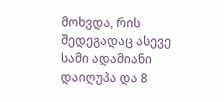მოხვდა, რის შედეგადაც ასევე სამი ადამიანი დაიღუპა და 8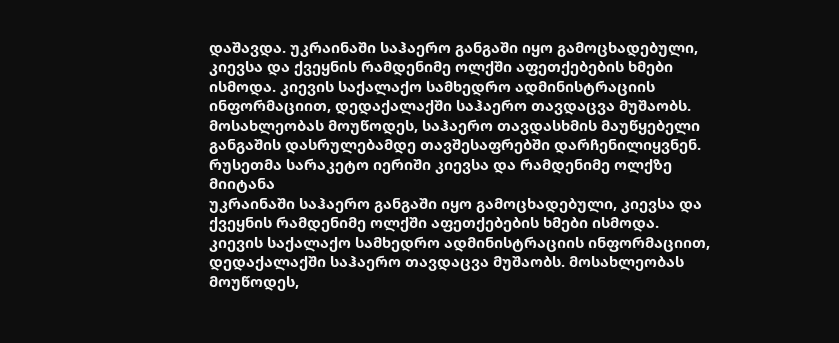დაშავდა. უკრაინაში საჰაერო განგაში იყო გამოცხადებული, კიევსა და ქვეყნის რამდენიმე ოლქში აფეთქებების ხმები ისმოდა. კიევის საქალაქო სამხედრო ადმინისტრაციის ინფორმაციით, დედაქალაქში საჰაერო თავდაცვა მუშაობს. მოსახლეობას მოუწოდეს, საჰაერო თავდასხმის მაუწყებელი განგაშის დასრულებამდე თავშესაფრებში დარჩენილიყვნენ.
რუსეთმა სარაკეტო იერიში კიევსა და რამდენიმე ოლქზე მიიტანა
უკრაინაში საჰაერო განგაში იყო გამოცხადებული, კიევსა და ქვეყნის რამდენიმე ოლქში აფეთქებების ხმები ისმოდა. კიევის საქალაქო სამხედრო ადმინისტრაციის ინფორმაციით, დედაქალაქში საჰაერო თავდაცვა მუშაობს. მოსახლეობას მოუწოდეს,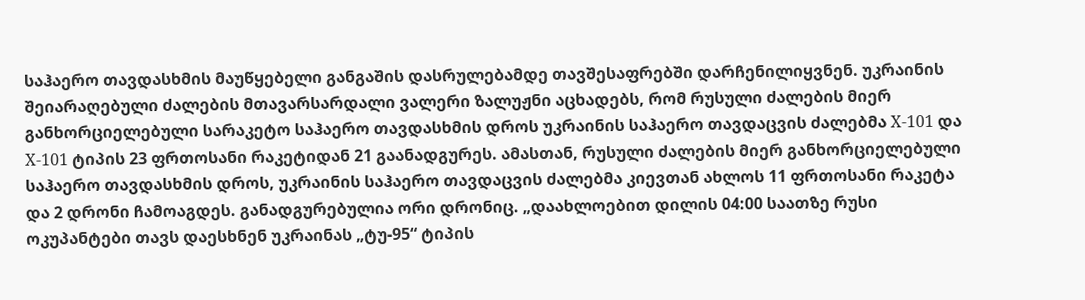საჰაერო თავდასხმის მაუწყებელი განგაშის დასრულებამდე თავშესაფრებში დარჩენილიყვნენ. უკრაინის შეიარაღებული ძალების მთავარსარდალი ვალერი ზალუჟნი აცხადებს, რომ რუსული ძალების მიერ განხორციელებული სარაკეტო საჰაერო თავდასხმის დროს უკრაინის საჰაერო თავდაცვის ძალებმა Х-101 და Х-101 ტიპის 23 ფრთოსანი რაკეტიდან 21 გაანადგურეს. ამასთან, რუსული ძალების მიერ განხორციელებული საჰაერო თავდასხმის დროს, უკრაინის საჰაერო თავდაცვის ძალებმა კიევთან ახლოს 11 ფრთოსანი რაკეტა და 2 დრონი ჩამოაგდეს. განადგურებულია ორი დრონიც. „დაახლოებით დილის 04:00 საათზე რუსი ოკუპანტები თავს დაესხნენ უკრაინას „ტუ-95“ ტიპის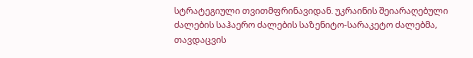სტრატეგიული თვითმფრინავიდან. უკრაინის შეიარაღებული ძალების საჰაერო ძალების საზენიტო-სარაკეტო ძალებმა, თავდაცვის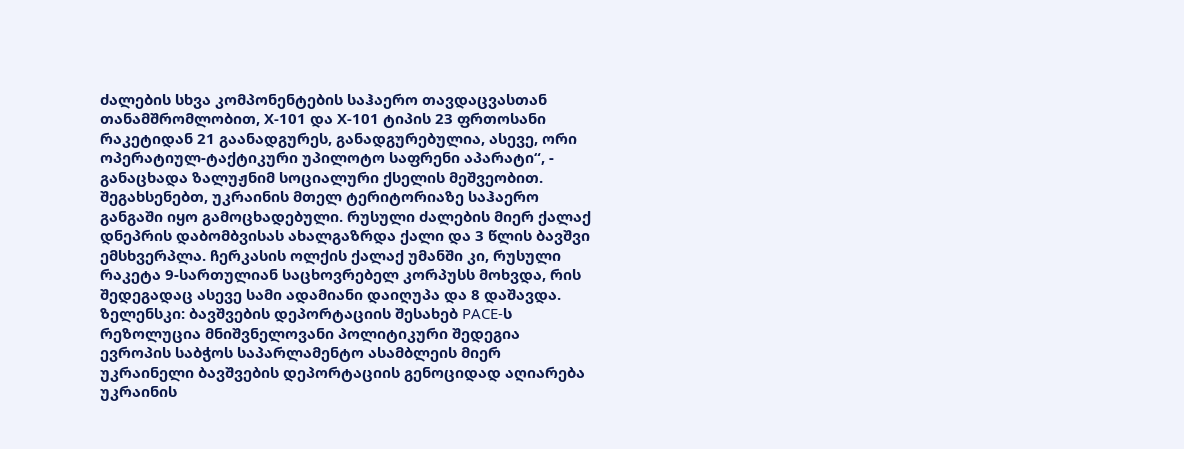ძალების სხვა კომპონენტების საჰაერო თავდაცვასთან თანამშრომლობით, Х-101 და Х-101 ტიპის 23 ფრთოსანი რაკეტიდან 21 გაანადგურეს, განადგურებულია, ასევე, ორი ოპერატიულ-ტაქტიკური უპილოტო საფრენი აპარატი“, - განაცხადა ზალუჟნიმ სოციალური ქსელის მეშვეობით. შეგახსენებთ, უკრაინის მთელ ტერიტორიაზე საჰაერო განგაში იყო გამოცხადებული. რუსული ძალების მიერ ქალაქ დნეპრის დაბომბვისას ახალგაზრდა ქალი და 3 წლის ბავშვი ემსხვერპლა. ჩერკასის ოლქის ქალაქ უმანში კი, რუსული რაკეტა 9-სართულიან საცხოვრებელ კორპუსს მოხვდა, რის შედეგადაც ასევე სამი ადამიანი დაიღუპა და 8 დაშავდა.
ზელენსკი: ბავშვების დეპორტაციის შესახებ PACE-ს რეზოლუცია მნიშვნელოვანი პოლიტიკური შედეგია
ევროპის საბჭოს საპარლამენტო ასამბლეის მიერ უკრაინელი ბავშვების დეპორტაციის გენოციდად აღიარება უკრაინის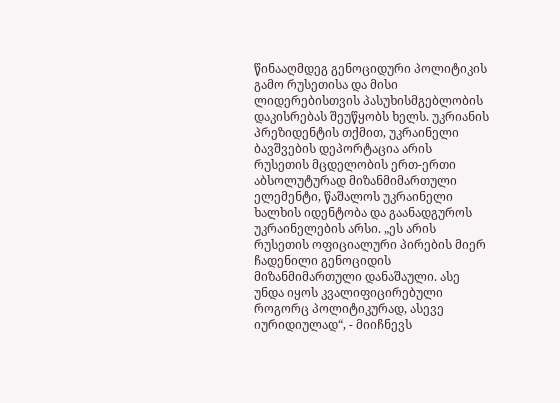წინააღმდეგ გენოციდური პოლიტიკის გამო რუსეთისა და მისი ლიდერებისთვის პასუხისმგებლობის დაკისრებას შეუწყობს ხელს. უკრიანის პრეზიდენტის თქმით, უკრაინელი ბავშვების დეპორტაცია არის რუსეთის მცდელობის ერთ-ერთი აბსოლუტურად მიზანმიმართული ელემენტი, წაშალოს უკრაინელი ხალხის იდენტობა და გაანადგუროს უკრაინელების არსი. „ეს არის რუსეთის ოფიციალური პირების მიერ ჩადენილი გენოციდის მიზანმიმართული დანაშაული. ასე უნდა იყოს კვალიფიცირებული როგორც პოლიტიკურად, ასევე იურიდიულად“, - მიიჩნევს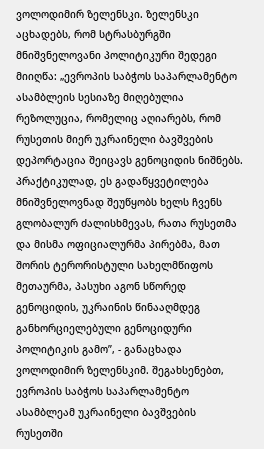ვოლოდიმირ ზელენსკი. ზელენსკი აცხადებს, რომ სტრასბურგში მნიშვნელოვანი პოლიტიკური შედეგი მიიღწა: „ევროპის საბჭოს საპარლამენტო ასამბლეის სესიაზე მიღებულია რეზოლუცია, რომელიც აღიარებს, რომ რუსეთის მიერ უკრაინელი ბავშვების დეპორტაცია შეიცავს გენოციდის ნიშნებს. პრაქტიკულად, ეს გადაწყვეტილება მნიშვნელოვნად შეუწყობს ხელს ჩვენს გლობალურ ძალისხმევას, რათა რუსეთმა და მისმა ოფიციალურმა პირებმა, მათ შორის ტერორისტული სახელმწიფოს მეთაურმა, პასუხი აგონ სწორედ გენოციდის, უკრაინის წინააღმდეგ განხორციელებული გენოციდური პოლიტიკის გამო”, - განაცხადა ვოლოდიმირ ზელენსკიმ. შეგახსენებთ, ევროპის საბჭოს საპარლამენტო ასამბლეამ უკრაინელი ბავშვების რუსეთში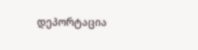დეპორტაცია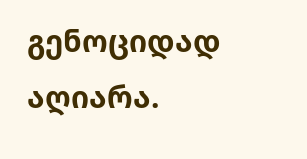გენოციდად აღიარა.